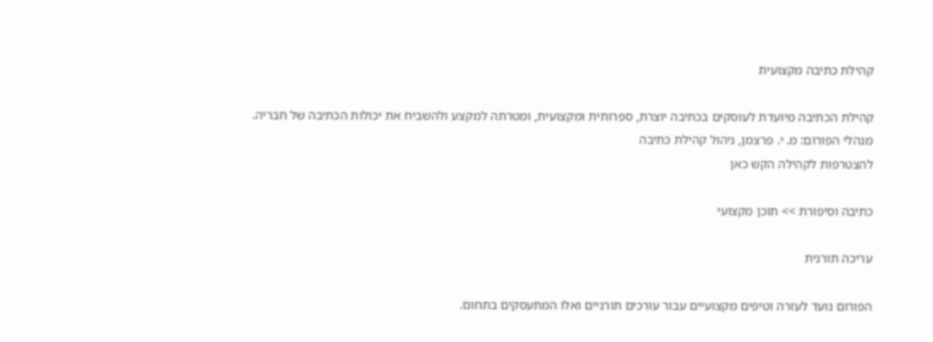קהילת כתיבה מקצועית

קהילת הכתיבה מיועדת לעוסקים בכתיבה יוצרת, ספרותית ומקצועית, ומטרתה למקצע ולהשביח את יכולות הכתיבה של חבריה.
מנהלי הפורום: מ. י. פרצמן, ניהול קהילת כתיבה
להצטרפות לקהילה הקש כאן

כתיבה וסיפורת >> תוכן מקצועי

עריכה תורנית

הפורום נועד לעזרה וטיפים מקצועיים עבור עורכים תורניים ואלו המתעסקים בתחום.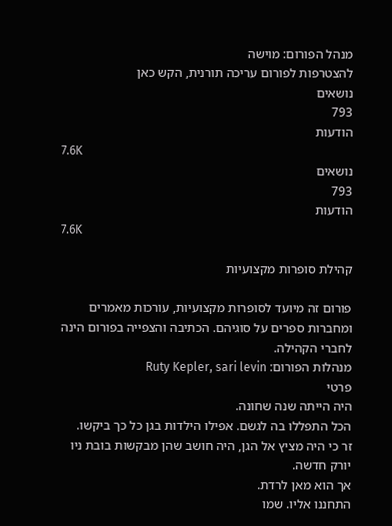מנהל הפורום: מוישה
להצטרפות לפורום עריכה תורנית, הקש כאן
נושאים
793
הודעות
7.6K
נושאים
793
הודעות
7.6K

קהילת סופרות מקצועיות

פורום זה מיועד לסופרות מקצועיות, עורכות מאמרים ומחברות ספרים על סוגיהם. הכתיבה והצפייה בפורום הינה לחברי הקהילה.
מנהלות הפורום: Ruty Kepler, sari levin
פרטי
היה הייתה שנה שחונה.
הכל התפללו בה לגשם. אפילו הילדות בגן כל כך ביקשו.
זר כי היה מציץ אל הגן, היה חושב שהן מבקשות בובת ניו יורק חדשה.
אך הוא מאן לרדת.
התחננו אליו. שמו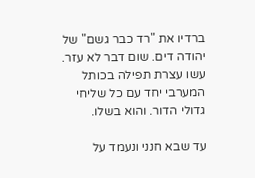ברדיו את "רד כבר גשם" של יהודה דים. שום דבר לא עזר.
עשו עצרת תפילה בכותל המערבי יחד עם כל שליחי גדולי הדור. והוא בשלו.

עד שבא חנני ונעמד על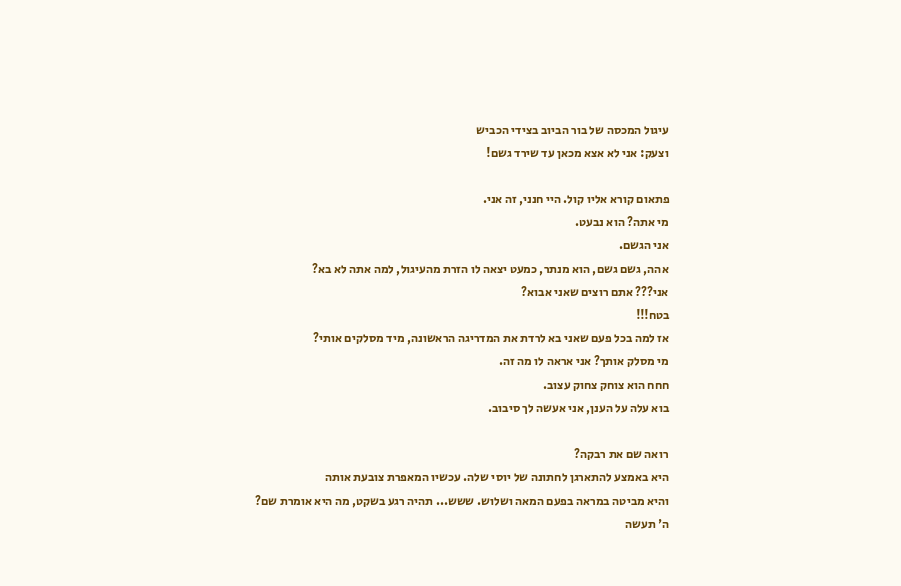עיגול המכסה של בור הביוב בצידי הכביש
וצעק: אני לא אצא מכאן עד שירד גשם!

פתאום קורא אליו קול. היי חנני, זה אני.
מי אתה? הוא נבעט.
אני הגשם.
אהה, גשם גשם, הוא מנתר, כמעט יצאה לו הזרת מהעיגול, למה אתה לא בא?
אני??? אתם רוצים שאני אבוא?
בטח!!!
אז למה בכל פעם שאני בא לרדת את המדריגה הראשונה, מיד מסלקים אותי?
מי מסלק אותך? אני אראה לו מה זה.
חחח הוא צוחק צחוק עצוב.
בוא עלה על הענן, אני אעשה לך סיבוב.

רואה שם את רבקה?
היא באמצע להתארגן לחתונה של יוסי שלה. עכשיו המאפרת צובעת אותה
והיא מביטה במראה בפעם המאה ושלוש. ששש... תהיה רגע בשקט, מה היא אומרת שם?
ה' תעשה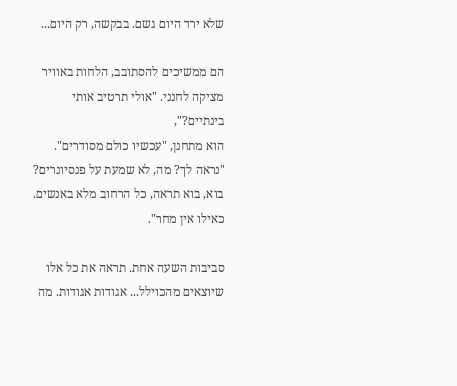שלא ירד היום גשם. בבקשה, רק היום...

הם ממשיכים להסתובב, הלחות באוויר מציקה לחנני. "אולי תרטיב אותי בינתיים?",
הוא מתחנן, "עכשיו כולם מסודרים".
"נראה לך? מה, לא שמעת על פנסיונרים? בוא, בוא תראה, כל הרחוב מלא באנשים. כאילו אין מחר".

סביבות השעה אחת. תראה את כל אלו שיוצאים מהכוילל... אגודות אגודות. מה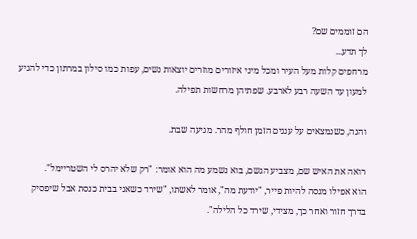הם זוממים שם?
לך תדע...
מרחפים קלות מעל העיר ומכל מיני איזורים מוזרים יוצאות נשים, עפות כמו סילון במרתון כדי להגיע למעון עד השעה רבע לארבע. שפתיהן מרחשות תפילה.

והנה, כשנמצאים על עננים הזמן חולף מהר. מגיעה שבת.

רואה את האיש שם, מצביע הגשם, בוא נשמע מה הוא אומר: "רק שלא יהרס לי השטריימל".
הוא אפילו מנסה להיות פייר, "יודעת מה", אומר לאשתו, "שירד כשאני בבית כנסת אבל שיפסיק
בדרך חזור ואחר כך, מצידי, שירד כל הלילה".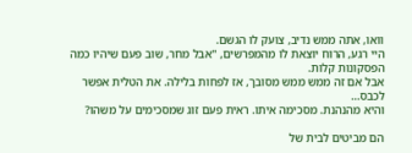וואו, אתה ממש נדיב, צועק לו הגשם.
היי רגע, הרוח יוצאת לו מהמפרשים, "אבל מחר, שוב פעם שיהיו כמה הפסקונות קלות.
אבל אם זה ממש ממש מסובך, אז לפחות בלילה. את הטלית אפשר לכבס...
והיא מהנהנת. מסכימה איתו. ראית פעם זוג שמסכימים על משהו?

הם מביטים לבית של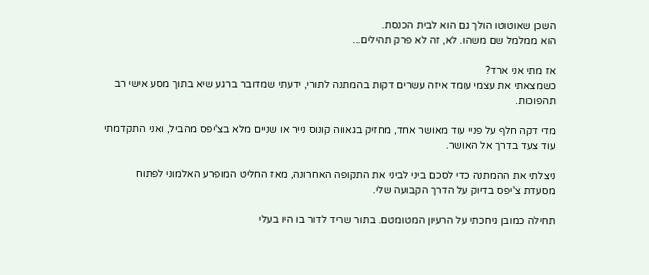השכן שאוטוטו הולך גם הוא לבית הכנסת.
הוא ממלמל שם משהו. לא, זה לא פרק תהילים...

אז מתי אני ארד?
כשמצאתי את עצמי עומד איזה עשרים דקות בהמתנה לתורי, ידעתי שמדובר ברגע שיא בתוך מסע אישי רב תהפוכות.

מדי דקה חלף על פניי עוד מאושר אחד, מחזיק בגאווה קונוס נייר או שניים מלא בצ'יפס מהביל, ואני התקדמתי עוד צעד בדרך אל האושר.

ניצלתי את ההמתנה כדי לסכם ביני לביני את התקופה האחרונה, מאז החליט המופרע האלמוני לפתוח מסעדת צ'יפס בדיוק על הדרך הקבועה שלי.

תחילה כמובן גיחכתי על הרעיון המטומטם. בתור שריד לדור בו היו בעלי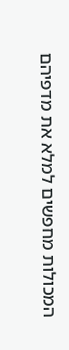המכולות מחפשים למלא את מדפיהם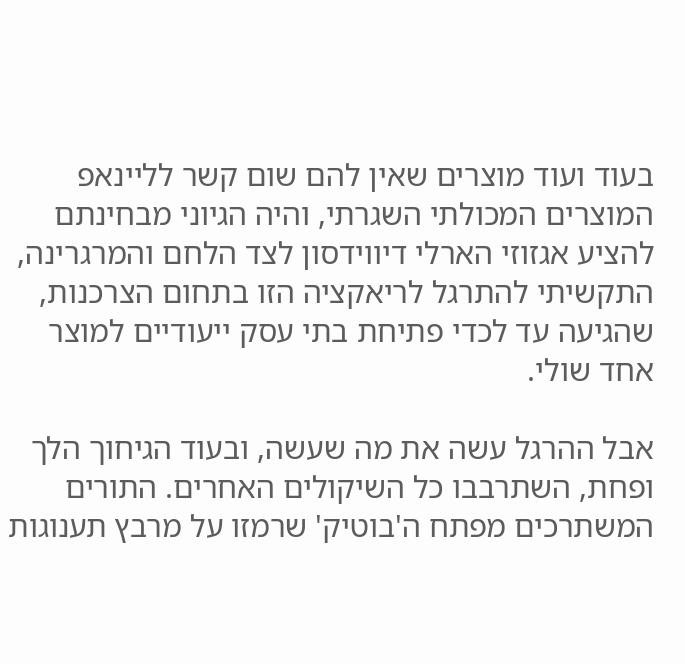בעוד ועוד מוצרים שאין להם שום קשר לליינאפ המוצרים המכולתי השגרתי, והיה הגיוני מבחינתם להציע אגזוזי הארלי דיווידסון לצד הלחם והמרגרינה, התקשיתי להתרגל לריאקציה הזו בתחום הצרכנות, שהגיעה עד לכדי פתיחת בתי עסק ייעודיים למוצר אחד שולי.

אבל ההרגל עשה את מה שעשה, ובעוד הגיחוך הלך ופחת, השתרבבו כל השיקולים האחרים. התורים המשתרכים מפתח ה'בוטיק' שרמזו על מרבץ תענוגות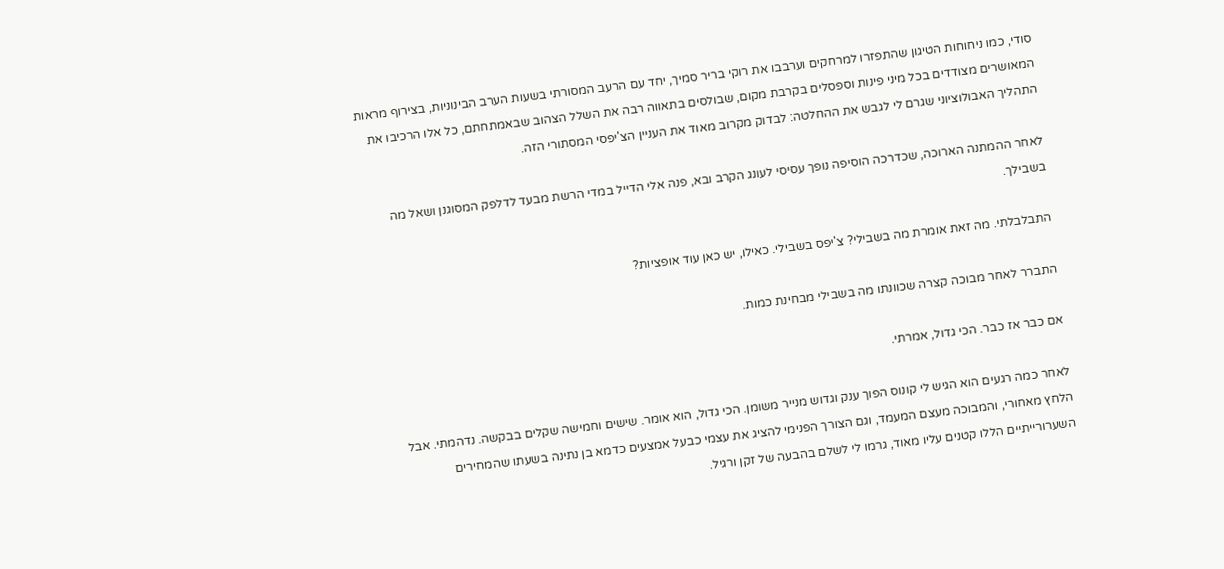סודי, כמו ניחוחות הטיגון שהתפזרו למרחקים וערבבו את רוקי בריר סמיך, יחד עם הרעב המסורתי בשעות הערב הבינוניות, בצירוף מראות המאושרים מצודדים בכל מיני פינות וספסלים בקרבת מקום, שבולסים בתאווה רבה את השלל הצהוב שבאמתחתם, כל אלו הרכיבו את התהליך האבולוציוני שגרם לי לגבש את ההחלטה: לבדוק מקרוב מאוד את העניין הצ'יפסי המסתורי הזה.

לאחר ההמתנה הארוכה, שכדרכה הוסיפה נופך עסיסי לעונג הקרב ובא, פנה אלי הדייל במדי הרשת מבעד לדלפק המסוגנן ושאל מה בשבילך.

התבלבלתי. מה זאת אומרת מה בשבילי? צ'יפס בשבילי. כאילו, יש כאן עוד אופציות?

התברר לאחר מבוכה קצרה שכוונתו מה בשבילי מבחינת כמות.

אם כבר אז כבר. הכי גדול, אמרתי.

לאחר כמה רגעים הוא הגיש לי קונוס הפוך ענק וגדוש מנייר משומן. הכי גדול, הוא אומר. שישים וחמישה שקלים בבקשה. נדהמתי. אבל הלחץ מאחורי, והמבוכה מעצם המעמד, וגם הצורך הפנימי להציג את עצמי כבעל אמצעים כדמא בן נתינה בשעתו שהמחירים השערורייתיים הללו קטנים עליו מאוד, גרמו לי לשלם בהבעה של זקן ורגיל.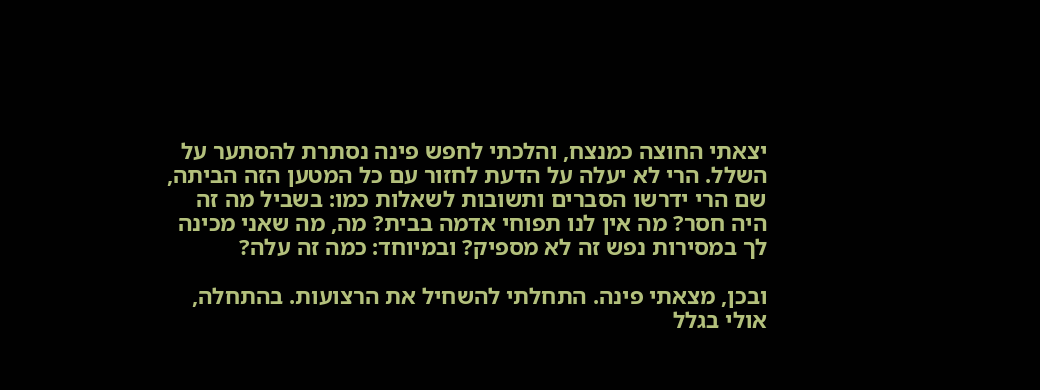יצאתי החוצה כמנצח, והלכתי לחפש פינה נסתרת להסתער על השלל. הרי לא יעלה על הדעת לחזור עם כל המטען הזה הביתה, שם הרי ידרשו הסברים ותשובות לשאלות כמו: בשביל מה זה היה חסר? מה אין לנו תפוחי אדמה בבית? מה, מה שאני מכינה לך במסירות נפש זה לא מספיק? ובמיוחד: כמה זה עלה?

ובכן, מצאתי פינה. התחלתי להשחיל את הרצועות. בהתחלה, אולי בגלל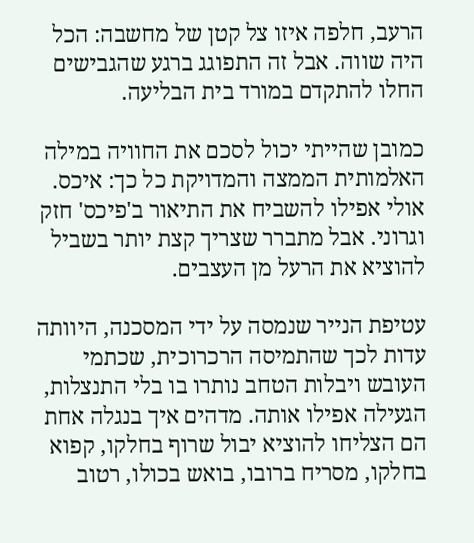הרעב, חלפה איזו צל קטן של מחשבה: הכל היה שווה. אבל זה התפוגג ברגע שהגבישים החלו להתקדם במורד בית הבליעה.

כמובן שהייתי יכול לסכם את החוויה במילה האלמותית הממצה והמדויקת כל כך: איכס. אולי אפילו להשביח את התיאור ב'פיכס' חזק וגרוני. אבל מתברר שצריך קצת יותר בשביל להוציא את הרעל מן העצבים.

עטיפת הנייר שנמסה על ידי המסכנה, היוותה עדות לכך שהתמיסה הרכרוכית, שכתמי העובש ויבלות הטחב נותרו בו בלי התנצלות, הגעילה אפילו אותה. מדהים איך בנגלה אחת הם הצליחו להוציא יבול שרוף בחלקו, קפוא בחלקו, מסריח ברובו, בואש בכולו, רטוב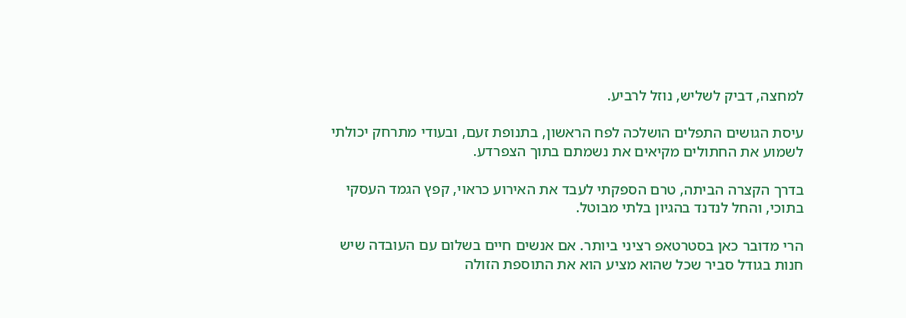למחצה, דביק לשליש, נוזל לרביע.

עיסת הגושים התפלים הושלכה לפח הראשון, בתנופת זעם, ובעודי מתרחק יכולתי לשמוע את החתולים מקיאים את נשמתם בתוך הצפרדע.

בדרך הקצרה הביתה, טרם הספקתי לעבד את האירוע כראוי, קפץ הגמד העסקי בתוכי, והחל לנדנד בהגיון בלתי מבוטל.

הרי מדובר כאן בסטרטאפ רציני ביותר. אם אנשים חיים בשלום עם העובדה שיש חנות בגודל סביר שכל שהוא מציע הוא את התוספת הזולה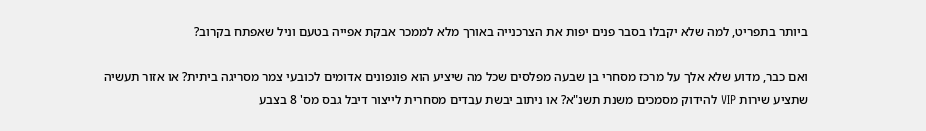ביותר בתפריט, למה שלא יקבלו בסבר פנים יפות את הצרכנייה באורך מלא לממכר אבקת אפייה בטעם וניל שאפתח בקרוב?

ואם כבר, מדוע שלא אלך על מרכז מסחרי בן שבעה מפלסים שכל מה שיציע הוא פונפונים אדומים לכובעי צמר מסריגה ביתית? או אזור תעשיה שתציע שירות VIP להידוק מסמכים משנת תשנ"א? או ניתוב יבשת עבדים מסחרית לייצור דיבל גבס מס' 8 בצבע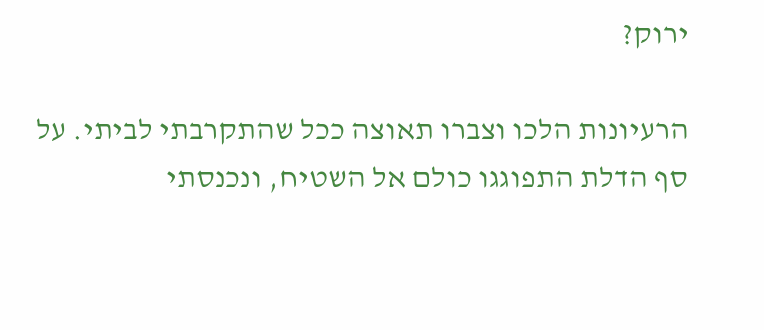ירוק?

הרעיונות הלכו וצברו תאוצה ככל שהתקרבתי לביתי. על סף הדלת התפוגגו כולם אל השטיח, ונכנסתי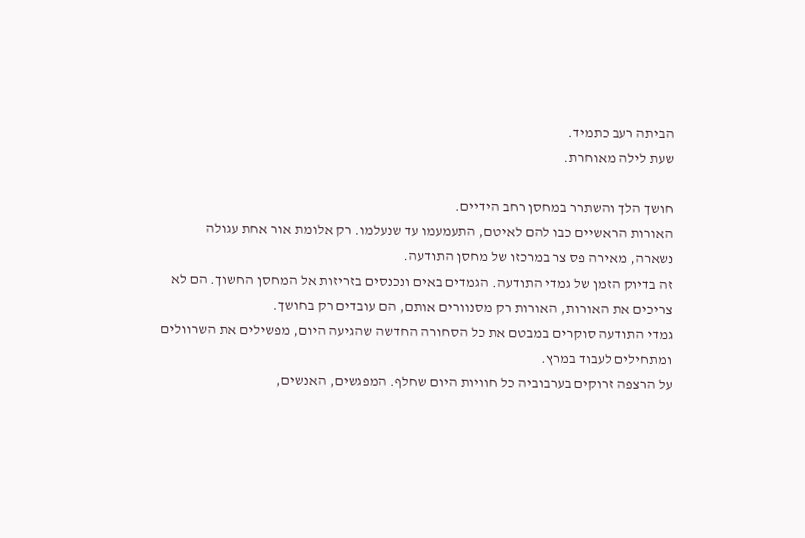הביתה רעב כתמיד.
שעת לילה מאוחרת.

חושך הלך והשתרר במחסן רחב הידיים.
האורות הראשיים כבו להם לאיטם, התעמעמו עד שנעלמו. רק אלומת אור אחת עגולה נשארה, מאירה פס צר במרכזו של מחסן התודעה.
זה בדיוק הזמן של גמדי התודעה. הגמדים באים ונכנסים בזריזות אל המחסן החשוך. הם לא צריכים את האורות, האורות רק מסנוורים אותם, הם עובדים רק בחושך.
גמדי התודעה סוקרים במבטם את כל הסחורה החדשה שהגיעה היום, מפשילים את השרוולים ומתחילים לעבוד במרץ.
על הרצפה זרוקים בערבוביה כל חוויות היום שחלף. המפגשים, האנשים,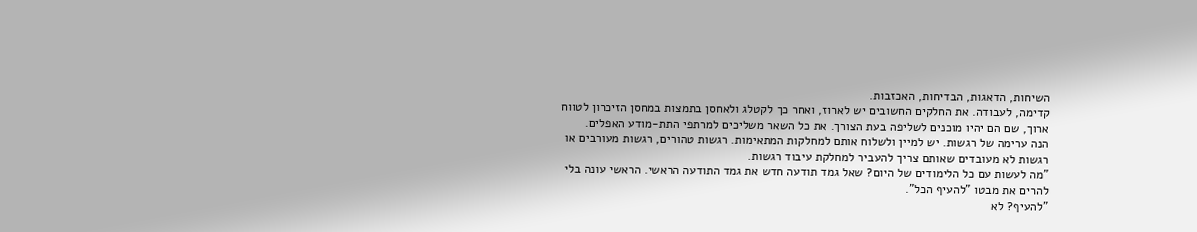השיחות, הדאגות, הבדיחות, האכזבות.
קדימה, לעבודה. את החלקים החשובים יש לארוז, ואחר כך לקטלג ולאחסן בתמצות במחסן הזיכרון לטווח ארוך, שם הם יהיו מוכנים לשליפה בעת הצורך. את כל השאר משליכים למרתפי התת-מודע האפלים.
הנה ערימה של רגשות. יש למיין ולשלוח אותם למחלקות המתאימות. רגשות טהורים, רגשות מעורבים או רגשות לא מעובדים שאותם צריך להעביר למחלקת עיבוד רגשות.
"מה לעשות עם כל הלימודים של היום? שאל גמד תודעה חדש את גמד התודעה הראשי. הראשי עונה בלי להרים את מבטו "להעיף הכל".
"להעיף? לא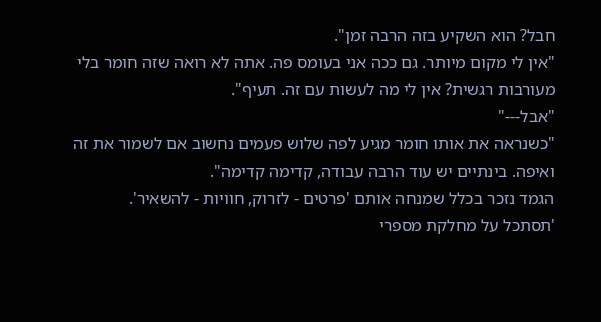חבל? הוא השקיע בזה הרבה זמן".
"אין לי מקום מיותר. גם ככה אני בעומס פה. אתה לא רואה שזה חומר בלי מעורבות רגשית? אין לי מה לעשות עם זה. תעיף".
"אבל---"
"כשנראה את אותו חומר מגיע לפה שלוש פעמים נחשוב אם לשמור את זה ואיפה. בינתיים יש עוד הרבה עבודה, קדימה קדימה".
הגמד נזכר בכלל שמנחה אותם 'פרטים - לזרוק, חוויות - להשאיר'.
'תסתכל על מחלקת מספרי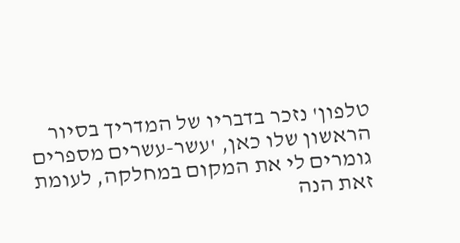טלפון' נזכר בדבריו של המדריך בסיור הראשון שלו כאן, 'עשר-עשרים מספרים גומרים לי את המקום במחלקה, לעומת זאת הנה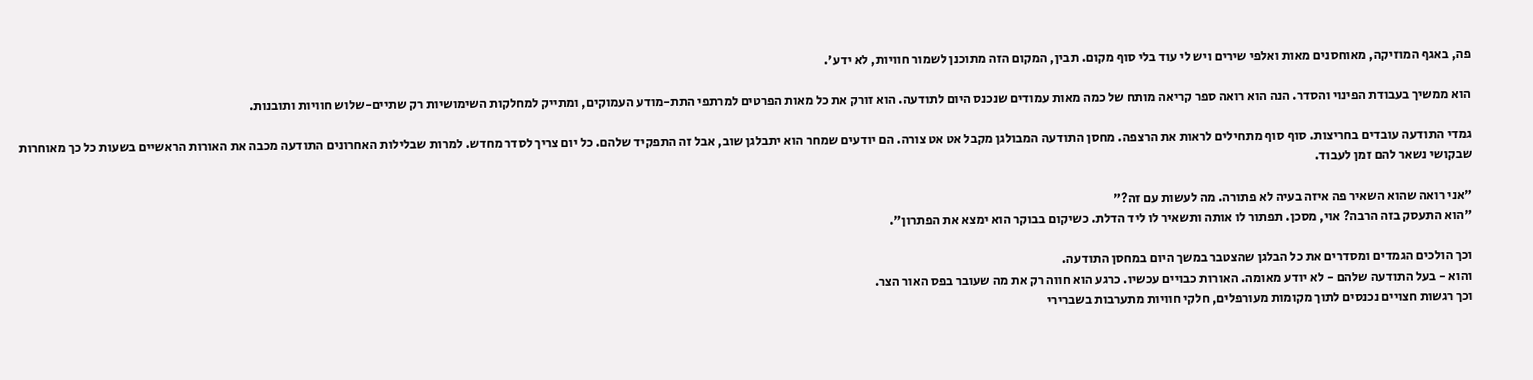פה, באגף המוזיקה, מאוחסנים מאות ואלפי שירים ויש לי עוד בלי סוף מקום. תבין, המקום הזה מתוכנן לשמור חוויות, לא ידע'.

הוא ממשיך בעבודת הפינוי והסדר. הנה הוא רואה ספר קריאה מותח של כמה מאות עמודים שנכנס היום לתודעה. הוא זורק את כל מאות הפרטים למרתפי התת-מודע העמוקים, ומתייק למחלקות השימושיות רק שתיים-שלוש חוויות ותובנות.

גמדי התודעה עובדים בחריצות. סוף סוף מתחילים לראות את הרצפה. מחסן התודעה המבולגן מקבל אט אט צורה. הם יודעים שמחר הוא יתבלגן שוב, אבל זה התפקיד שלהם. כל יום צריך לסדר מחדש. למרות שבלילות האחרונים התודעה מכבה את האורות הראשיים בשעות כל כך מאוחרות שבקושי נשאר להם זמן לעבוד.

"אני רואה שהוא השאיר פה איזה בעיה לא פתורה. מה לעשות עם זה?"
"הוא התעסק בזה הרבה? אוי, מסכן. תפתור לו אותה ותשאיר לו ליד הדלת. כשיקום בבוקר הוא ימצא את הפתרון".

וכך הולכים הגמדים ומסדרים את כל הבלגן שהצטבר במשך היום במחסן התודעה.
והוא - בעל התודעה שלהם - לא יודע מאומה. האורות כבויים עכשיו. כרגע הוא חווה רק את מה שעובר בפס האור הצר.
וכך רגשות חצויים נכנסים לתוך מקומות מעורפלים, חלקי חוויות מתערבות בשברירי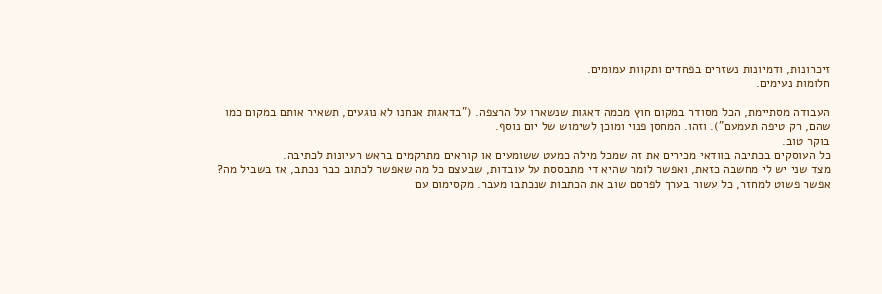זיכרונות, ודמיונות נשזרים בפחדים ותקוות עמומים.
חלומות נעימים.

העבודה מסתיימת, הכל מסודר במקום חוץ מכמה דאגות שנשארו על הרצפה. ("בדאגות אנחנו לא נוגעים, תשאיר אותם במקום כמו שהם, רק טיפה תעמעם"). וזהו. המחסן פנוי ומוכן לשימוש של יום נוסף.
בוקר טוב.
כל העוסקים בכתיבה בוודאי מכירים את זה שמכל מילה כמעט ששומעים או קוראים מתרקמים בראש רעיונות לכתיבה.
מצד שני יש לי מחשבה כזאת, ואפשר לומר שהיא די מתבססת על עובדות, שבעצם כל מה שאפשר לכתוב כבר נכתב, אז בשביל מה? אפשר פשוט למחזר, כל עשור בערך לפרסם שוב את הכתבות שנכתבו מעבר. מקסימום עם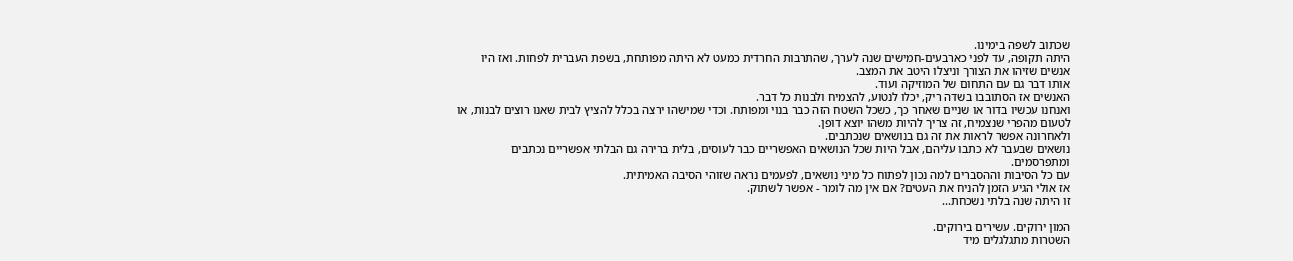שכתוב לשפה בימינו.
היתה תקופה, עד לפני כארבעים-חמישים שנה לערך, שהתרבות החרדית כמעט לא היתה מפותחת, בשפת העברית לפחות. ואז היו אנשים שזיהו את הצורך וניצלו היטב את המצב.
אותו דבר גם עם התחום של המוזיקה ועוד.
האנשים אז הסתובבו בשדה ריק, יכלו לנטוע, להצמיח ולבנות כל דבר.
ואנחנו עכשיו בדור או שניים שאחר כך, כשכל השטח הזה כבר בנוי ומפותח. וכדי שמישהו ירצה בכלל להציץ לבית שאנו רוצים לבנות, או לטעום מהפרי שנצמיח, זה צריך להיות משהו יוצא דופן.
ולאחרונה אפשר לראות את זה גם בנושאים שנכתבים.
נושאים שבעבר לא כתבו עליהם, אבל היות שכל הנושאים האפשריים כבר לעוסים, בלית ברירה גם הבלתי אפשריים נכתבים ומתפרסמים.
עם כל הסיבות וההסברים למה נכון לפתוח כל מיני נושאים, לפעמים נראה שזוהי הסיבה האמיתית.
אז אולי הגיע הזמן להניח את העטים? אם אין מה לומר - אפשר לשתוק.
זו היתה שנה בלתי נשכחת...

המון ירוקים. עשירים בירוקים.
השטרות מתגלגלים מיד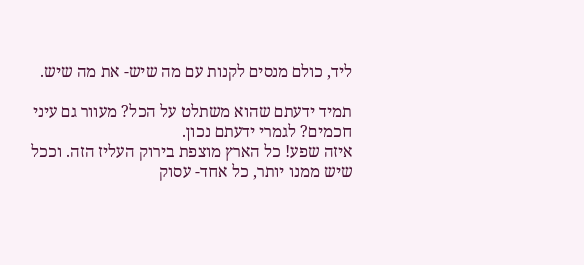ליד, כולם מנסים לקנות עם מה שיש- את מה שיש.

תמיד ידעתם שהוא משתלט על הכל? מעוור גם עיני חכמים? לגמרי ידעתם נכון.
איזה שפע! כל הארץ מוצפת בירוק העליז הזה. וככל שיש ממנו יותר, כל אחד- עסוק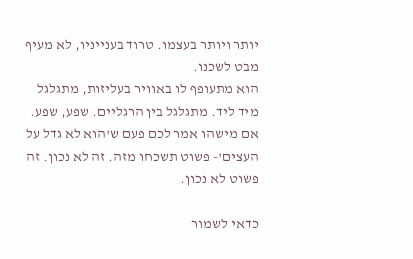יותר ויותר בעצמו. טרוד בענייניו, לא מעיף מבט לשכנו.
הוא מתעופף לו באוויר בעליזות, מתגלגל מיד ליד. מתגלגל בין הרגליים. שפע, שפע.
אם מישהו אמר לכם פעם ש'הוא לא גדל על העצים'- פשוט תשכחו מזה. זה לא נכון. זה פשוט לא נכון.

כדאי לשמור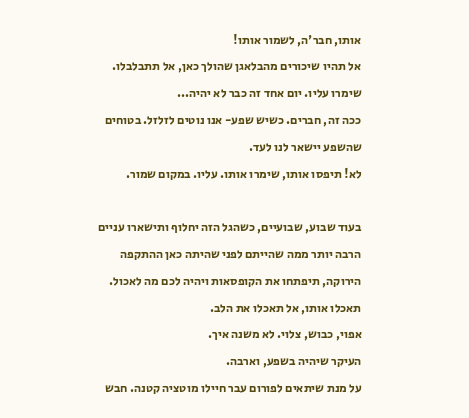אותו, חבר'ה, לשמור אותו!
אל תהיו שיכורים מהבלאגן שהולך כאן, אל תתבלבלו. שימרו עליו. יום אחד זה כבר לא יהיה...
ככה זה, חברים. כשיש שפע- אנו נוטים לזלזל. בטוחים שהשפע יישאר לנו לעד.
לא! תיפסו אותו, שימרו אותו. עליו. במקום שמור.

בעוד שבוע, שבועיים, כשהגל הזה יחלוף ותישארו עניים הרבה יותר ממה שהייתם לפני שהיתה כאן ההתקפה הירוקה, תיפתחו את הקופסאות ויהיה לכם מה לאכול.
תאכלו אותו, אל תאכלו את הלב.
אפוי, כבוש, צלוי. לא משנה איך.
העיקר שיהיה בשפע, וארבה.
על מנת שיתאים לפורום עבר חיילו מוטציה קטנה. חבש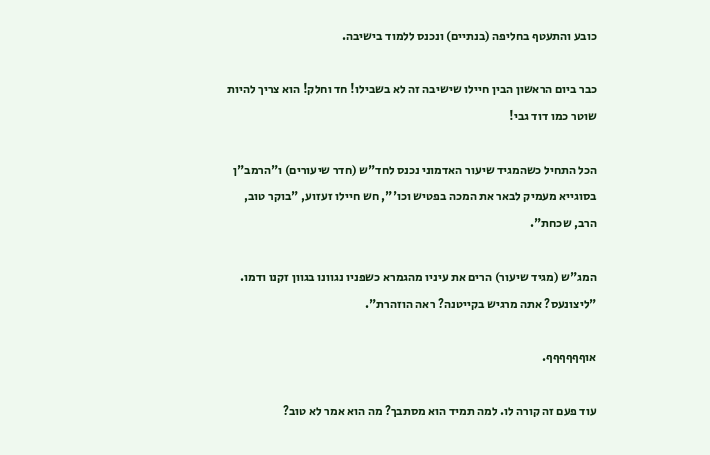כובע והתעטף בחליפה (בנתיים) ונכנס ללמוד בישיבה.

כבר ביום הראשון הבין חיילו שישיבה זה לא בשבילו! חד וחלק! הוא צריך להיות שוטר כמו דוד גבי!

הכל התחיל כשהמגיד שיעור האדמוני נכנס לחד"ש (חדר שיעורים) ו"הרמב"ן בסוגייא מעמיק לבאר את המכה בפטיש וכו'", חש חיילו זעזוע, "בוקר טוב, הרב, שכחת".

המג"ש (מגיד שיעור) הרים את עיניו מהגמרא כשפניו נגוונו בגוון זקנו ודמו. "ליצונעס? אתה מרגיש בקייטנה? ראה הוזהרת".

אוףףףףףף.

עוד פעם זה קורה לו. למה תמיד הוא מסתבך? מה הוא אמר לא טוב?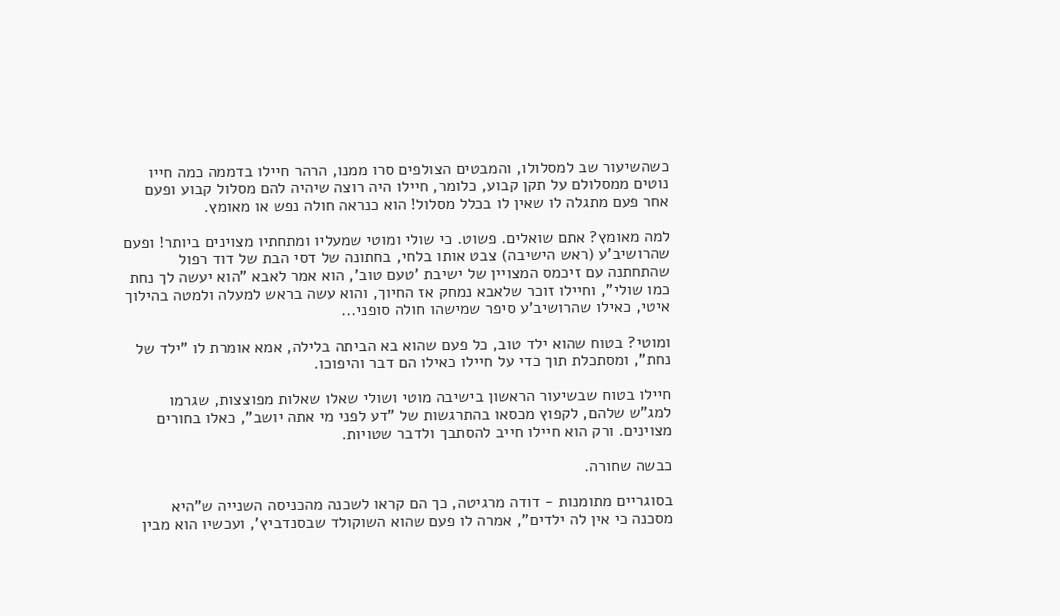כשהשיעור שב למסלולו, והמבטים הצולפים סרו ממנו, הרהר חיילו בדממה כמה חייו נוטים ממסלולם על תקן קבוע, כלומר, חיילו היה רוצה שיהיה להם מסלול קבוע ופעם אחר פעם מתגלה לו שאין לו בכלל מסלול! הוא כנראה חולה נפש או מאומץ.

למה מאומץ? אתם שואלים. פשוט. כי שולי ומוטי שמעליו ומתחתיו מצוינים ביותר! ופעם שהרושיב'ע (ראש הישיבה) צבט אותו בלחי, בחתונה של דסי הבת של דוד רפול שהתחתנה עם זיכמס המצויין של ישיבת 'טעם טוב', הוא אמר לאבא "הוא יעשה לך נחת כמו שולי", וחיילו זוכר שלאבא נמחק אז החיוך, והוא עשה בראש למעלה ולמטה בהילוך איטי, כאילו שהרושיב'ע סיפר שמישהו חולה סופני...

ומוטי? בטוח שהוא ילד טוב, כל פעם שהוא בא הביתה בלילה, אמא אומרת לו "ילד של נחת", ומסתכלת תוך כדי על חיילו כאילו הם דבר והיפוכו.

חיילו בטוח שבשיעור הראשון בישיבה מוטי ושולי שאלו שאלות מפוצצות, שגרמו למג"ש שלהם, לקפוץ מכסאו בהתרגשות של "דע לפני מי אתה יושב", כאלו בחורים מצוינים. ורק הוא חיילו חייב להסתבך ולדבר שטויות.

כבשה שחורה.

בסוגריים מתומנות - דודה מרגיטה, כך הם קראו לשכנה מהכניסה השנייה ש"היא מסכנה כי אין לה ילדים", אמרה לו פעם שהוא השוקולד שבסנדביץ', ועכשיו הוא מבין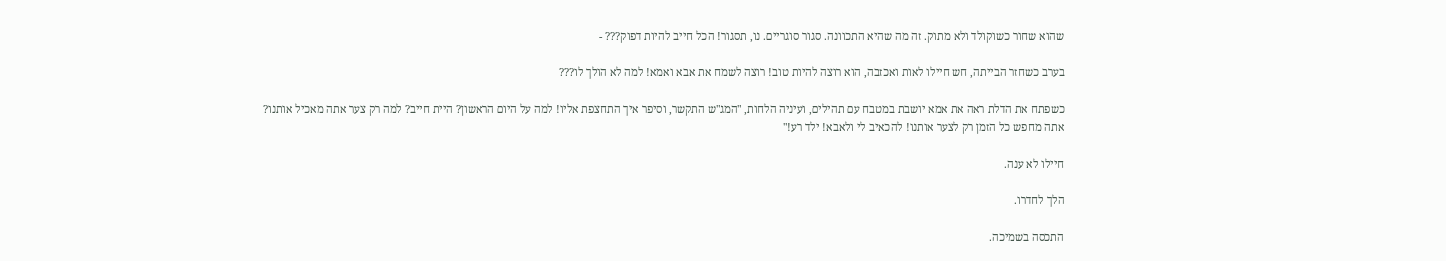שהוא שחור כשוקולד ולא מתוק. זה מה שהיא התכוונה. סגור סוגריים. נו, תסגור! הכל חייב להיות דפוק??? -

בערב כשחזר הבייתה, חש חיילו לאות ואכזבה, הוא רוצה להיות טוב! רוצה לשמח את אבא ואמא! למה לא הולך לו???

כשפתח את הדלת ראה את אמא יושבת במטבח עם תהילים, ועיניה הלחות, "המג"ש התקשר, וסיפר איך התחצפת אליו! למה על היום הראשון? היית חייב? למה רק צער אתה מאכיל אותנו? אתה מחפש כל הזמן רק לצער אותנו! להכאיב לי ולאבא! ילד רע!"

חיילו לא ענה.

הלך לחדרו.

התכסה בשמיכה.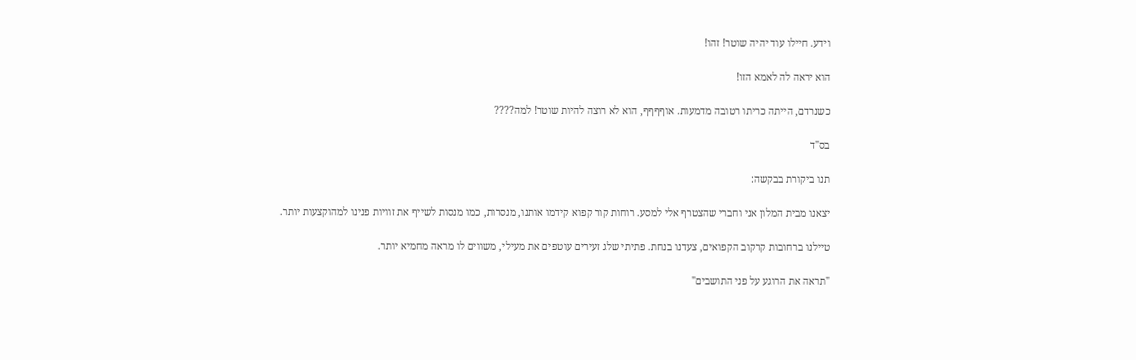וידע. חיילו עוד יהיה שוטר! זהו!

הוא יראה לה לאמא הזו!

כשנרדם, הייתה כריתו רטובה מדמעות. אוףףףף, הוא לא רוצה להיות שוטר! למה????

בס"ד

תנו ביקורת בבקשה:

יצאנו מבית המלון אני וחברי שהצטרף אלי למסע. רוחות קור קפוא קידמו אותנו, מנסרות, כמו מנסות לשייף את זוויות פנינו למהוקצעות יותר.

טיילנו ברחובות קרקוב הקפואים, צעדנו בנחת. פתיתי שלג זעירים עוטפים את מעילי, משווים לו מראה מחמיא יותר.

"תראה את הרוגע על פני התושבים"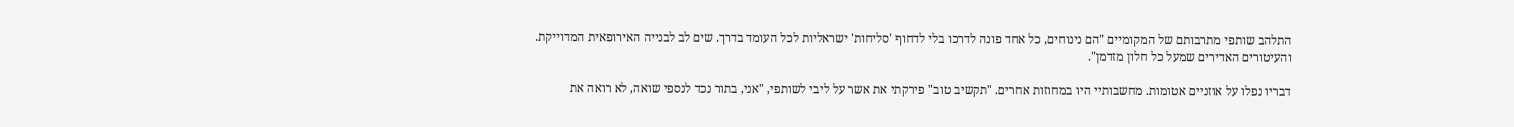התלהב שותפי מתרבותם של המקומיים "הם נינוחים, כל אחד פונה לדרכו בלי לדחוף 'סליחות' ישראליות לכל העומד בדרך. שים לב לבנייה האירופאית המדוייקת. והעיטורים האדירים שמעל כל חלון מזדמן".

דבריו נפלו על אוזניים אטומות. מחשבותיי היו במחוזות אחרים. "תקשיב טוב" פירקתי את אשר על ליבי לשותפי, "אני, בתור נכד לנספי שואה, לא רואה את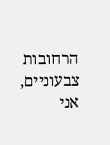הרחובות צבעוניים, אני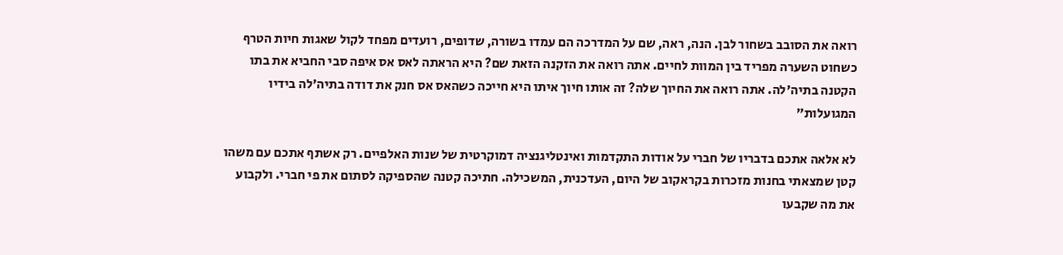רואה את הסובב בשחור לבן. הנה, ראה, שם על המדרכה הם עמדו בשורה, שדופים, רועדים מפחד לקול שאגות חיות הטרף כשחוט השערה מפריד בין המוות לחיים. אתה רואה את הזקנה הזאת שם? היא הראתה לאס אס איפה סבי החביא את בתו הקטנה בתיה'לה. אתה רואה את החיוך שלה? זה אותו חיוך איתו היא חייכה כשהאס אס חנק את דודה בתיה'לה בידיו המגועלות"

לא אלאה אתכם בדבריו של חברי על אודות התקדמות ואינטליגנציה דמוקרטית של שנות האלפיים. רק אשתף אתכם עם משהו קטן שמצאתי בחנות מזכרות בקראקוב של היום, העדכנית, המשכילה. חתיכה קטנה שהספיקה לסתום את פי חברי. ולקבוע את מה שקבעו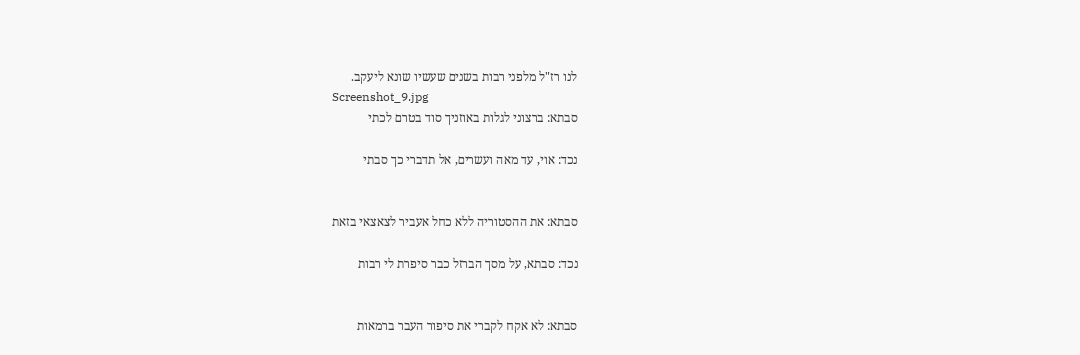לנו רז"ל מלפני רבות בשנים שעשיו שונא ליעקב.
Screenshot_9.jpg
סבתא: ברצוני לגלות באוזניך סוד בטרם לכתי

נכד: אוי, עד מאה ועשרים, אל תדברי כך סבתי


סבתא: את ההסטוריה ללא כחל אעביר לצאצאי בזאת

נכד: סבתא, על מסך הברזל כבר סיפרת לי רבות


סבתא: לא אקח לקברי את סיפור העבר ברמאות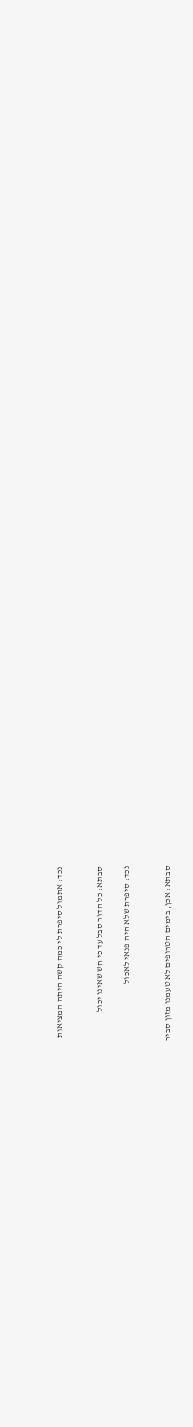נכד: אתמול סיפרת לי כמה קשה היתה המציאות


סבתא: כל הדור סבל עד כי חש שאינו יכול

נכד: סיפרת שלא היה פנאי לאכול


סבתא: אכן, בימים הטרופים לא טעמנו מזון סביר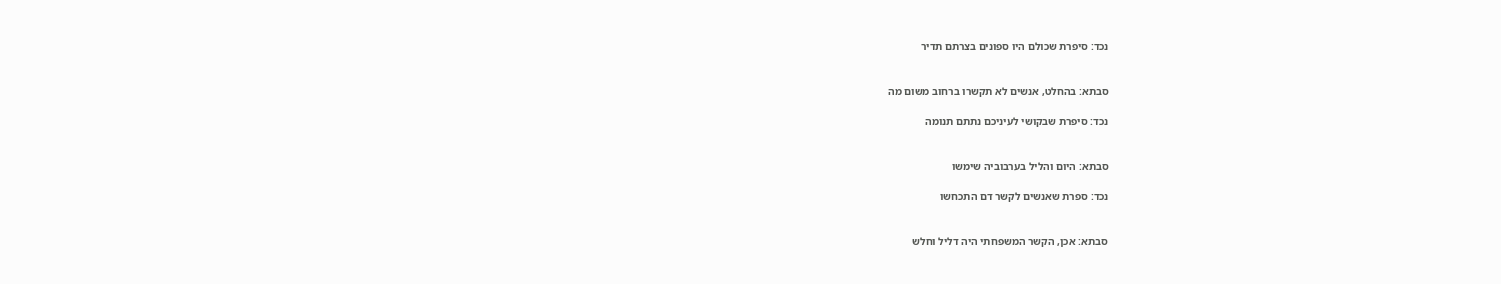נכד: סיפרת שכולם היו ספונים בצרתם תדיר


סבתא: בהחלט, אנשים לא תקשרו ברחוב משום מה

נכד: סיפרת שבקושי לעיניכם נתתם תנומה


סבתא: היום והליל בערבוביה שימשו

נכד: ספרת שאנשים לקשר דם התכחשו


סבתא: אכן, הקשר המשפחתי היה דליל וחלש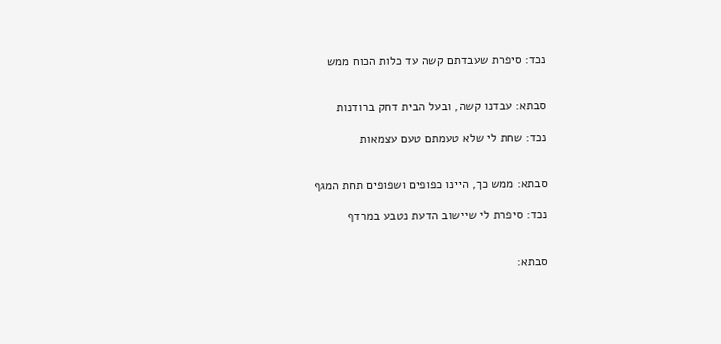נכד: סיפרת שעבדתם קשה עד כלות הכוח ממש


סבתא: עבדנו קשה, ובעל הבית דחק ברודנות

נכד: שחת לי שלא טעמתם טעם עצמאות


סבתא: ממש כך, היינו כפופים ושפופים תחת המגף

נכד: סיפרת לי שיישוב הדעת נטבע במרדף


סבתא: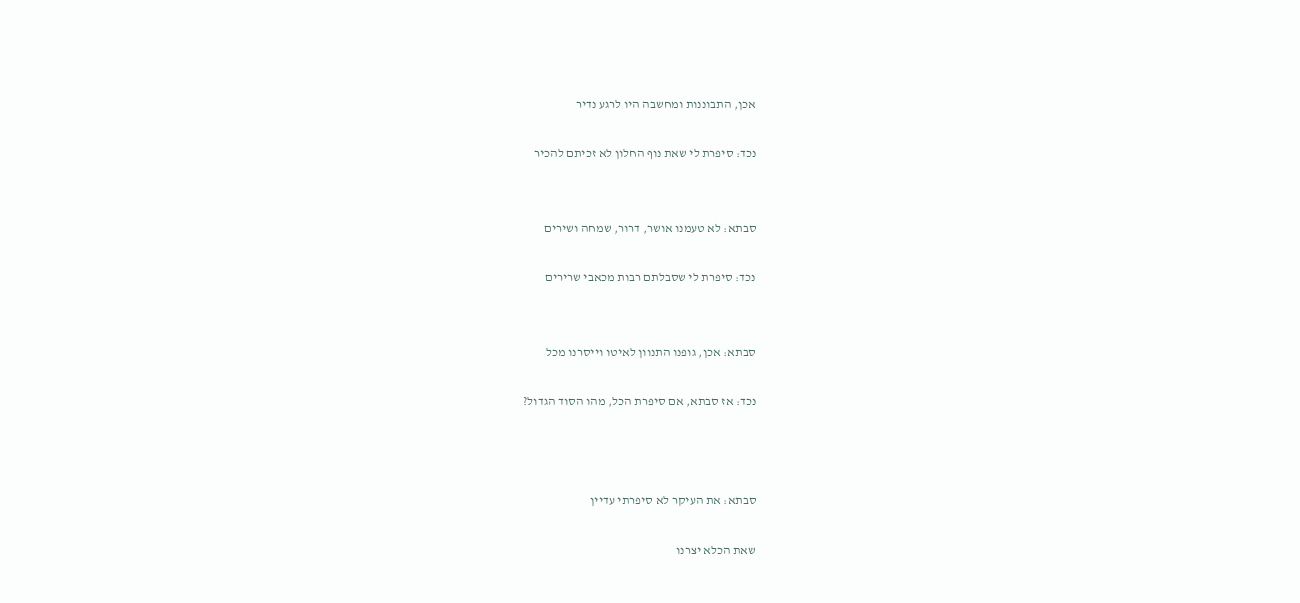אכן, התבוננות ומחשבה היו לרגע נדיר

נכד: סיפרת לי שאת נוף החלון לא זכיתם להכיר


סבתא: לא טעמנו אושר, דרור, שמחה ושירים

נכד: סיפרת לי שסבלתם רבות מכאבי שרירים


סבתא: אכן, גופנו התנוון לאיטו וייסרנו מכל

נכד: אז סבתא, אם סיפרת הכל, מהו הסוד הגדול?



סבתא: את העיקר לא סיפרתי עדיין

שאת הכלא יצרנו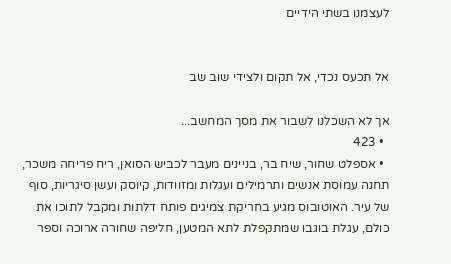לעצמנו בשתי הידיים


אל תכעס נכדי, אל תקום ולצידי שוב שב

אך לא השכלנו לשבור את מסך המחשב...
  • 423
  • אספלט שחור, שיח בר, בניינים מעבר לכביש הסואן, ריח פריחה משכר, תחנה עמוסת אנשים ותרמילים ועגלות ומזוודות, קיוסק ועשן סיגריות, סוף של עיר. האוטובוס מגיע בחריקת צמיגים פותח דלתות ומקבל לתוכו את כולם, עגלת בוגבו שמתקפלת לתא המטען, חליפה שחורה ארוכה וספר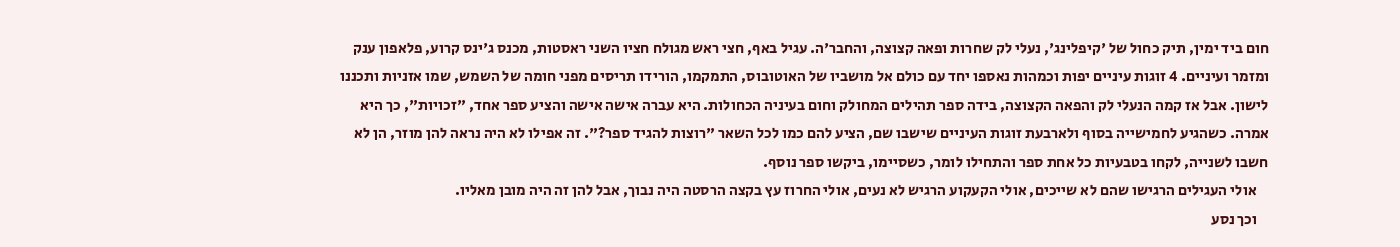חום ביד ימין, תיק כחול של 'קיפלינג', נעלי לק שחרות ופאה קצוצה, והחבר'ה. עגיל באף, חצי ראש מגולח חציו השני ראסטות, מכנס ג'ינס קרוע, פלאפון ענק ומזמר ועיניים. 4 זוגות עיניים יפות וכמהות נאספו יחד עם כולם אל מושביו של האוטובוס, התמקמו, הורידו תריסים מפני חומה של השמש, שמו אזניות ותכננו לישון. אבל אז קמה הנעלי לק והפאה הקצוצה, בידה ספר תהילים המחולק וחום בעיניה הכחולות. היא עברה אישה אישה והציע ספר אחד, "זכויות", כך היא אמרה. כשהגיע לחמישייה בסוף ולארבעת זוגות העיניים שישבו שם, הציע להם כמו לכל השאר "רוצות להגיד ספר?". זה אפילו לא היה נראה להן מוזר, הן לא חשבו לשנייה, לקחו בטבעיות כל אחת ספר והתחילו לומר, כשסיימו, ביקשו ספר נוסף.
    אולי העגילים הרגישו שהם לא שייכים, אולי הקעקוע הרגיש לא נעים, אולי החרוז עץ בקצה הרסטה היה נבוך, אבל להן זה היה מובן מאליו.
    וכך נסע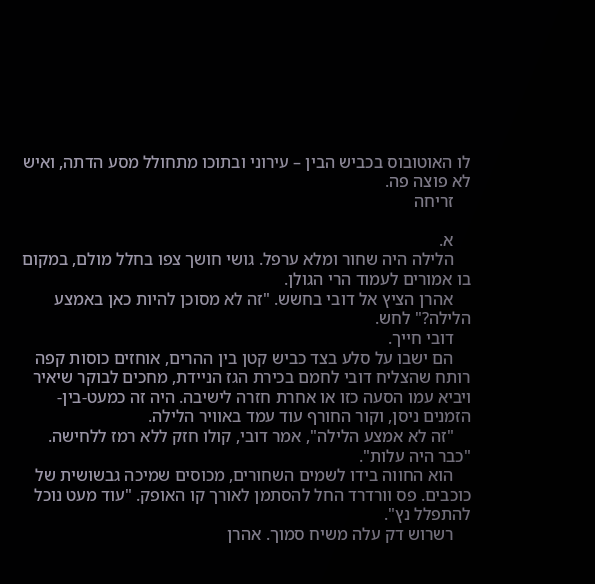לו האוטובוס בכביש הבין – עירוני ובתוכו מתחולל מסע הדתה, ואיש לא פוצה פה.
    זריחה

    א.
    הלילה היה שחור ומלא ערפל. גושי חושך צפו בחלל מולם, במקום בו אמורים לעמוד הרי הגולן.
    אהרן הציץ אל דובי בחשש. "זה לא מסוכן להיות כאן באמצע הלילה?" לחש.
    דובי חייך.
    הם ישבו על סלע בצד כביש קטן בין ההרים, אוחזים כוסות קפה רותח שהצליח דובי לחמם בכירת הגז הניידת, מחכים לבוקר שיאיר ויביא עמו הסעה כזו או אחרת חזרה לישיבה. היה זה כמעט-בין-הזמנים ניסן, וקור החורף עוד עמד באוויר הלילה.
    "זה לא אמצע הלילה", אמר דובי, קולו חזק ללא רמז ללחישה. "כבר היה עלות".
    הוא החווה בידו לשמים השחורים, מכוסים שמיכה גבשושית של כוכבים. פס וורדרד החל להסתמן לאורך קו האופק. "עוד מעט נוכל להתפלל נץ".
    רשרוש דק עלה משיח סמוך. אהרן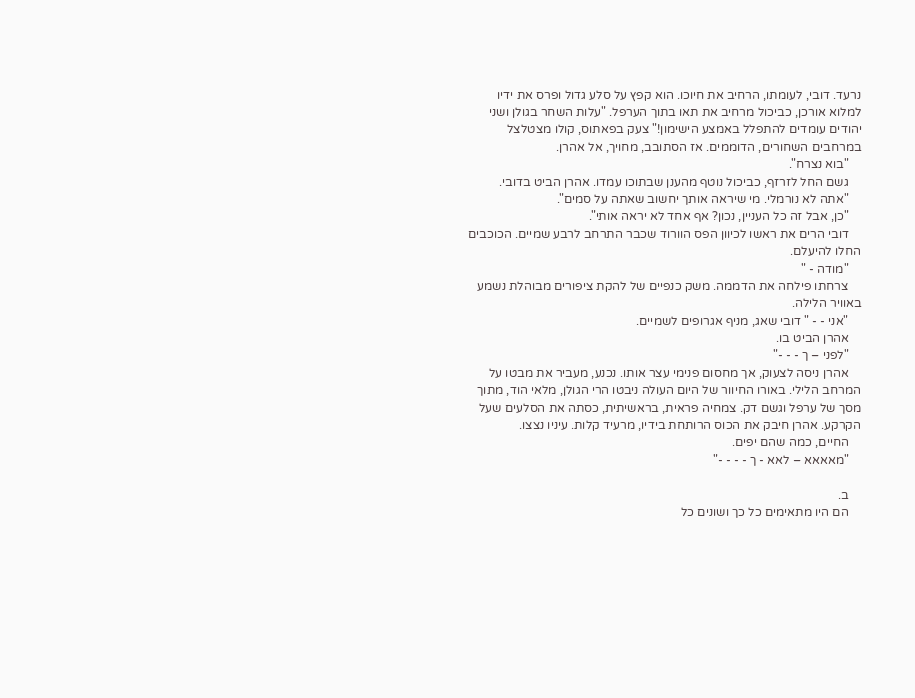נרעד. דובי, לעומתו, הרחיב את חיוכו. הוא קפץ על סלע גדול ופרס את ידיו למלוא אורכן, כביכול מרחיב את תאו בתוך הערפל. "עלות השחר בגולן ושני יהודים עומדים להתפלל באמצע הישימון!" צעק בפאתוס, קולו מצטלצל במרחבים השחורים, הדוממים. אז הסתובב, מחויך, אל אהרן.
    "בוא נצרח".
    גשם החל לזרזף, כביכול נוטף מהענן שבתוכו עמדו. אהרן הביט בדובי.
    "אתה לא נורמלי. מי שיראה אותך יחשוב שאתה על סמים".
    "כן, אבל זה כל העניין, נכון? אף אחד לא יראה אותי".
    דובי הרים את ראשו לכיוון הפס הוורוד שכבר התרחב לרבע שמיים. הכוכבים החלו להיעלם.
    "מודה - "
    צרחתו פילחה את הדממה. משק כנפיים של להקת ציפורים מבוהלת נשמע באוויר הלילה.
    "אני - - " דובי שאג, מניף אגרופים לשמיים.
    אהרן הביט בו.
    "לפני – ך - - -"
    אהרן ניסה לצעוק, אך מחסום פנימי עצר אותו. נכנע, מעביר את מבטו על המרחב הלילי. באורו החיוור של היום העולה ניבטו הרי הגולן, מלאי הוד, מתוך מסך של ערפל וגשם דק. צמחיה פראית, בראשיתית, כסתה את הסלעים שעל הקרקע. אהרן חיבק את הכוס הרותחת בידיו, מרעיד קלות. עיניו נצצו.
    החיים, כמה שהם יפים.
    "מאאאא – לאא - ך - - - -"

    ב.
    הם היו מתאימים כל כך ושונים כל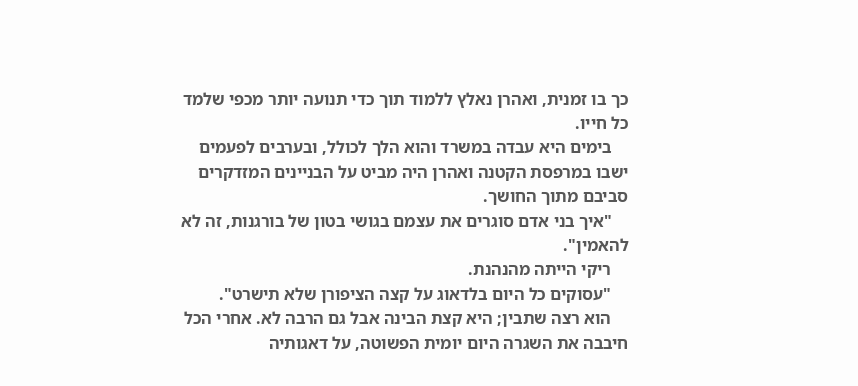כך בו זמנית, ואהרן נאלץ ללמוד תוך כדי תנועה יותר מכפי שלמד כל חייו.
    בימים היא עבדה במשרד והוא הלך לכולל, ובערבים לפעמים ישבו במרפסת הקטנה ואהרן היה מביט על הבניינים המזדקרים סביבם מתוך החושך.
    "איך בני אדם סוגרים את עצמם בגושי בטון של בורגנות, זה לא להאמין".
    ריקי הייתה מהנהנת.
    "עסוקים כל היום בלדאוג על קצה הציפורן שלא תישרט".
    הוא רצה שתבין; היא קצת הבינה אבל גם הרבה לא. אחרי הכל חיבבה את השגרה היום יומית הפשוטה, על דאגותיה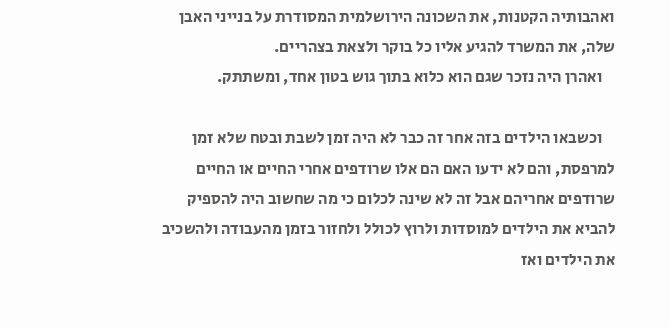ואהבותיה הקטנות, את השכונה הירושלמית המסודרת על בנייני האבן שלה, את המשרד להגיע אליו כל בוקר ולצאת בצהריים.
    ואהרן היה נזכר שגם הוא כלוא בתוך גוש בטון אחד, ומשתתק.

    וכשבאו הילדים בזה אחר זה כבר לא היה זמן לשבת ובטח שלא זמן למרפסת, והם לא ידעו האם הם אלו שרודפים אחרי החיים או החיים שרודפים אחריהם אבל זה לא שינה לכלום כי מה שחשוב היה להספיק להביא את הילדים למוסדות ולרוץ לכולל ולחזור בזמן מהעבודה ולהשכיב את הילדים ואז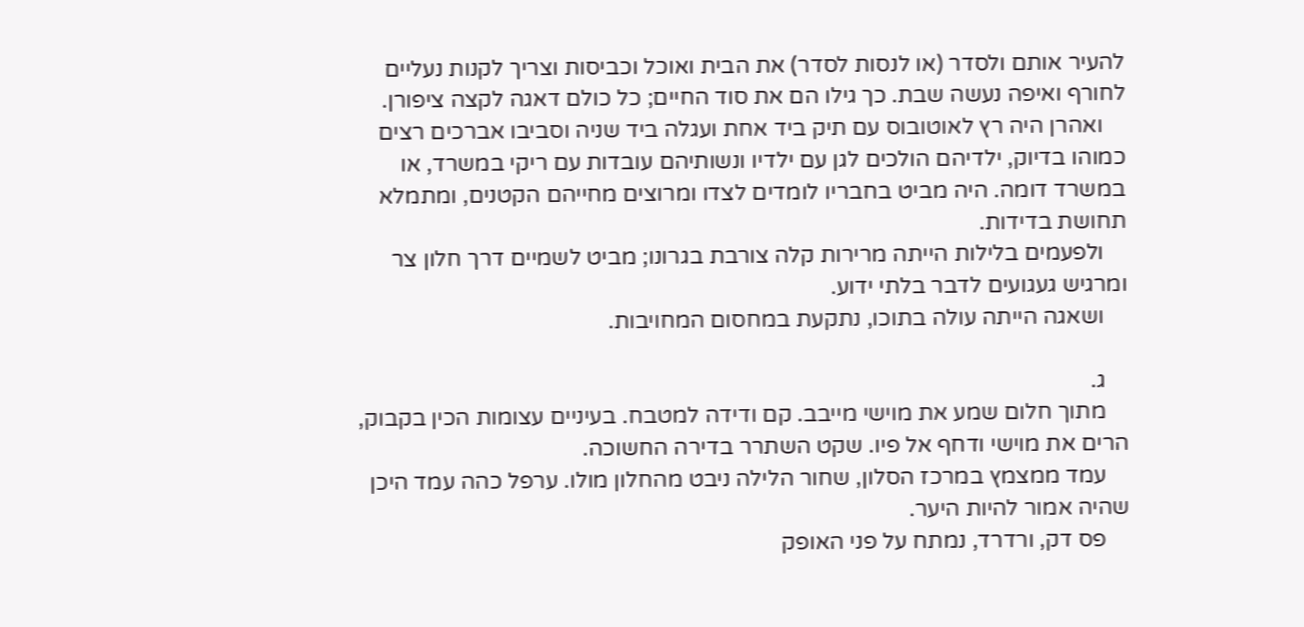להעיר אותם ולסדר (או לנסות לסדר) את הבית ואוכל וכביסות וצריך לקנות נעליים לחורף ואיפה נעשה שבת. כך גילו הם את סוד החיים; כל כולם דאגה לקצה ציפורן.
    ואהרן היה רץ לאוטובוס עם תיק ביד אחת ועגלה ביד שניה וסביבו אברכים רצים כמוהו בדיוק, ילדיהם הולכים לגן עם ילדיו ונשותיהם עובדות עם ריקי במשרד, או במשרד דומה. היה מביט בחבריו לומדים לצדו ומרוצים מחייהם הקטנים, ומתמלא תחושת בדידות.
    ולפעמים בלילות הייתה מרירות קלה צורבת בגרונו; מביט לשמיים דרך חלון צר ומרגיש געגועים לדבר בלתי ידוע.
    ושאגה הייתה עולה בתוכו, נתקעת במחסום המחויבות.

    ג.
    מתוך חלום שמע את מוישי מייבב. קם ודידה למטבח. בעיניים עצומות הכין בקבוק, הרים את מוישי ודחף אל פיו. שקט השתרר בדירה החשוכה.
    עמד ממצמץ במרכז הסלון, שחור הלילה ניבט מהחלון מולו. ערפל כהה עמד היכן שהיה אמור להיות היער.
    פס דק, ורדרד, נמתח על פני האופק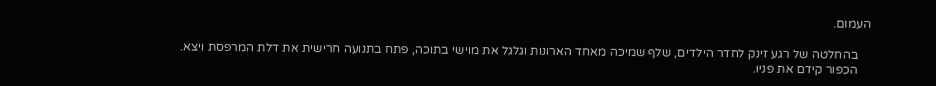העמום.

    בהחלטה של רגע זינק לחדר הילדים, שלף שמיכה מאחד הארונות וגלגל את מוישי בתוכה, פתח בתנועה חרישית את דלת המרפסת ויצא.
    הכפור קידם את פניו.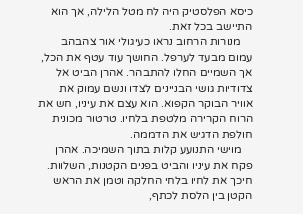כיסא הפלסטיק היה לח מטל הלילה, אך הוא התיישב בכל זאת.
    מנורות הרחוב נראו כעיגולי אור צהבהב עמום מבעד לערפל. החושך עוד עטף את הכל, אך השמיים החלו להתבהר. אהרן הביט אל צדודיות גושי הבניינים לצדו ונשם עמוק את אוויר הבוקר הקפוא. הוא עצם את עיניו, חש את הרוח הקרירה מלטפת בלחיו. טרטור מכונית חולפת הדגיש את הדממה.
    מוישי התנועע קלות בתוך השמיכה. אהרן פקח את עיניו והביט בפנים הקטנות, השלוות. חיכך את לחיו בלחי החלקה וטמן את הראש הקטן בין הלסת לכתף,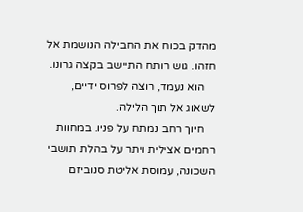מהדק בכוח את החבילה הנושמת אל חזהו. גוש רותח התיישב בקצה גרונו.
    הוא נעמד, רוצה לפרוס ידיים, לשאוג אל תוך הלילה.
    חיוך רחב נמתח על פניו. במחוות רחמים אצילית ויתר על בהלת תושבי השכונה, עמוסת אליטת סנוביזם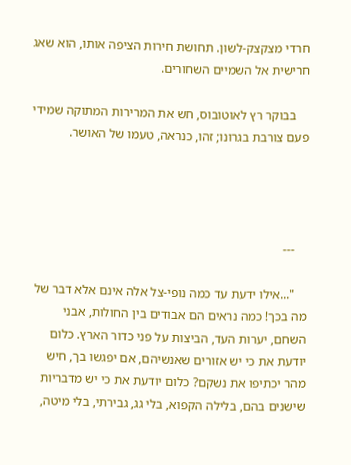חרדי מצקצק-לשון. תחושת חירות הציפה אותו, הוא שאג חרישית אל השמיים השחורים.

    בבוקר רץ לאוטובוס, חש את המרירות המתוקה שמידי פעם צורבת בגרונו; זהו, כנראה, טעמו של האושר.




    ---

    "...אילו ידעת עד כמה נופי-צל אלה אינם אלא דבר של מה בכך! כמה נראים הם אבודים בין החולות, אבני השחם, יערות העד, הביצות על פני כדור הארץ. כלום יודעת את כי יש אזורים שאנשיהם, אם יפגשו בך, חיש מהר יכתיפו את נשקם? כלום יודעת את כי יש מדבריות שישנים בהם, בלילה הקפוא, בלי גג, גבירתי, בלי מיטה,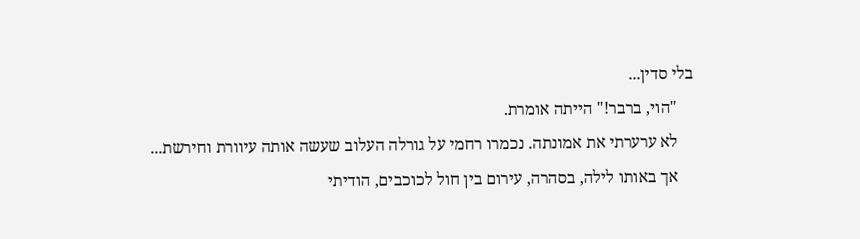בלי סדין...
    "הוי, ברבר!" הייתה אומרת.
    לא ערערתי את אמונתה. נכמרו רחמי על גורלה העלוב שעשה אותה עיוורת וחירשת...
    אך באותו לילה, בסהרה, עירום בין חול לכוכבים, הודיתי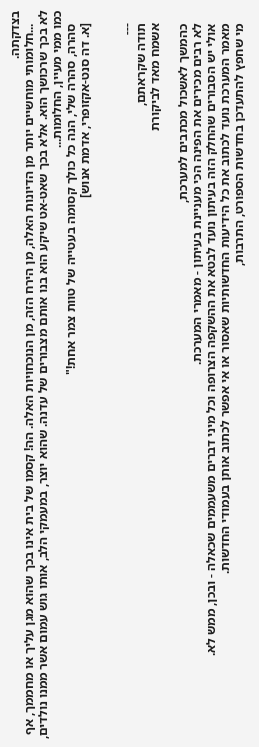בצדקתה.
    ...חלומותי מוחשיים יותר מן הדיונות האלה, מן הירח הזה, מן הנוכחויות האלה. הה! קסמו של בית אינו בכך שהוא מגן עליך או מחממך, אף לא בכך שרכושך הוא. אלא בכך שאט-אט שיקע הוא בנו אותם מצבורים של עדנה. שהוא יוצר, במעמקי הלב, אותו גוש עמום אשר ממנו נולדים, כמו ממי מעיין, החלומות...
    סהרה, סהרה שלי, הנה כל כולך קסומה בעטייה של טוות צמר אחת!"
    [א. דה סנט-אקזופרי, אדמת אנוש]


    ---
    תודה שקראתם,
    אשמח מאד לביקורת

    כהמשך לאשכול מכתבים למערכת,
    לא רבים מכירים את הפינה הכי מעניינת בעיתון - מאמרי המערכת.
    אולי יש הסבורים שהחלק הזה בעיתון נועד לבטא את ההשקפה הצרופה וכל מיני דברים משעממים שכאלה - ובכן, ממש לא.
    מאמר המערכת נועד לכתוב את כל הידיעות החדשותיות שאסור או אי אפשר לכתוב אותן בעמודי החדשות.
    מי שחפץ להתעדכן בחדשות הספורט, התרבות,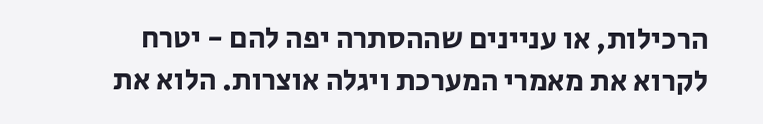הרכילות, או עניינים שההסתרה יפה להם - יטרח לקרוא את מאמרי המערכת ויגלה אוצרות. הלוא את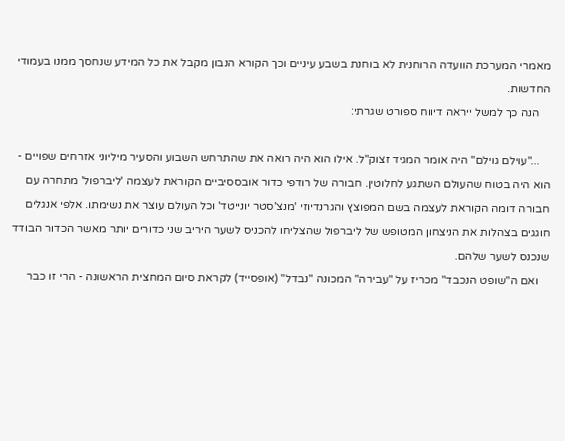מאמרי המערכת הוועדה הרוחנית לא בוחנת בשבע עיניים וכך הקורא הנבון מקבל את כל המידע שנחסך ממנו בעמודי החדשות.
    הנה כך למשל ייראה דיווח ספורט שגרתי:

    ..."עוילם גוילם" היה אומר המגיד זצוק"ל. אילו הוא היה רואה את שהתרחש השבוע והסעיר מיליוני אזרחים שפויים - הוא היה בטוח שהעולם השתגע לחלוטין. חבורה של רודפי כדור אובססיביים הקוראת לעצמה 'ליברפול' מתחרה עם חבורה דומה הקוראת לעצמה בשם המפוצץ והגרנדיוזי 'מנצ'סטר יונייטד' וכל העולם עוצר את נשימתו. אלפי אנגלים חוגגים בצהלות את הניצחון המטופש של ליברפול שהצליחו להכניס לשער היריב שני כדורים יותר מאשר הכדור הבודד שנכנס לשער שלהם.
    ואם ה"שופט הנכבד" מכריז על "עבירה" המכונה "נבדל" (אופסייד) לקראת סיום המחצית הראשונה - הרי זו כבר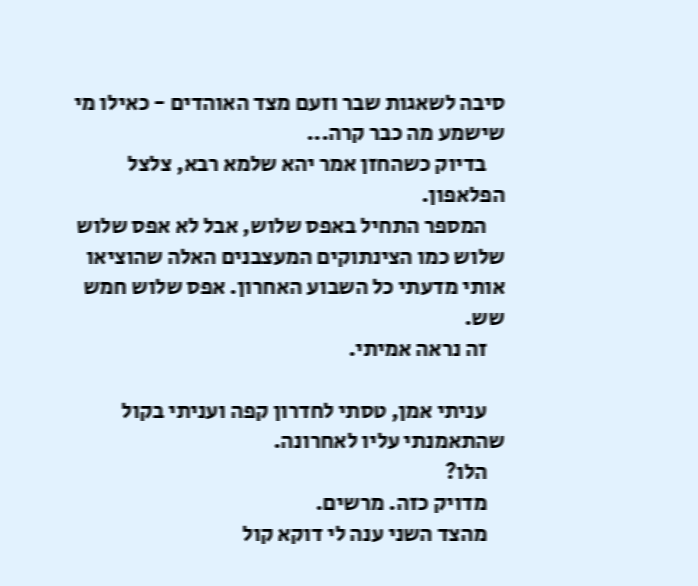סיבה לשאגות שבר וזעם מצד האוהדים - כאילו מי שישמע מה כבר קרה...
    בדיוק כשהחזן אמר יהא שלמא רבא, צלצל הפלאפון.
    המספר התחיל באפס שלוש, אבל לא אפס שלוש שלוש כמו הצינתוקים המעצבנים האלה שהוציאו אותי מדעתי כל השבוע האחרון. אפס שלוש חמש שש.
    זה נראה אמיתי.

    עניתי אמן, טסתי לחדרון קפה ועניתי בקול שהתאמנתי עליו לאחרונה.
    הלו?
    מדויק כזה. מרשים.
    מהצד השני ענה לי דוקא קול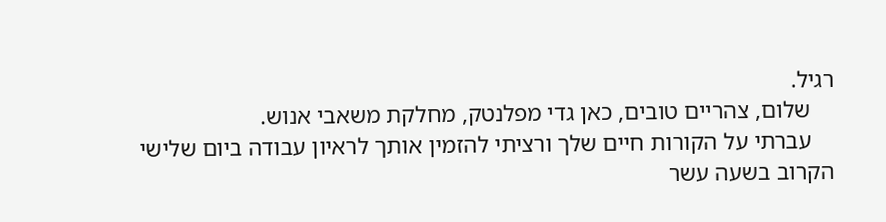רגיל.
    שלום, צהריים טובים, כאן גדי מפלנטק, מחלקת משאבי אנוש.
    עברתי על הקורות חיים שלך ורציתי להזמין אותך לראיון עבודה ביום שלישי הקרוב בשעה עשר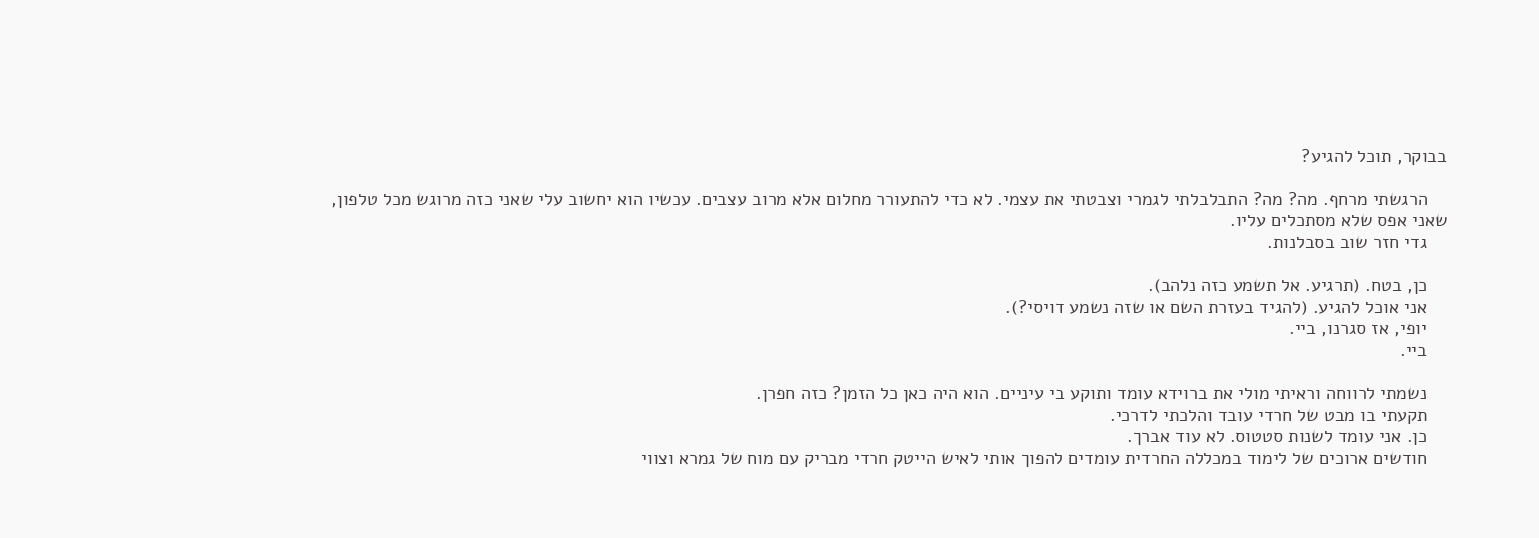בבוקר, תוכל להגיע?

    הרגשתי מרחף. מה? מה? התבלבלתי לגמרי וצבטתי את עצמי. לא כדי להתעורר מחלום אלא מרוב עצבים. עכשיו הוא יחשוב עלי שאני כזה מרוגש מכל טלפון, שאני אפס שלא מסתכלים עליו.
    גדי חזר שוב בסבלנות.

    כן, בטח. (תרגיע. אל תשמע כזה נלהב).
    אני אוכל להגיע. (להגיד בעזרת השם או שזה נשמע דויסי?).
    יופי, אז סגרנו, ביי.
    ביי.

    נשמתי לרווחה וראיתי מולי את ברוידא עומד ותוקע בי עיניים. הוא היה כאן כל הזמן? כזה חפרן.
    תקעתי בו מבט של חרדי עובד והלכתי לדרכי.
    כן. אני עומד לשנות סטטוס. לא עוד אברך.
    חודשים ארוכים של לימוד במכללה החרדית עומדים להפוך אותי לאיש הייטק חרדי מבריק עם מוח של גמרא וצווי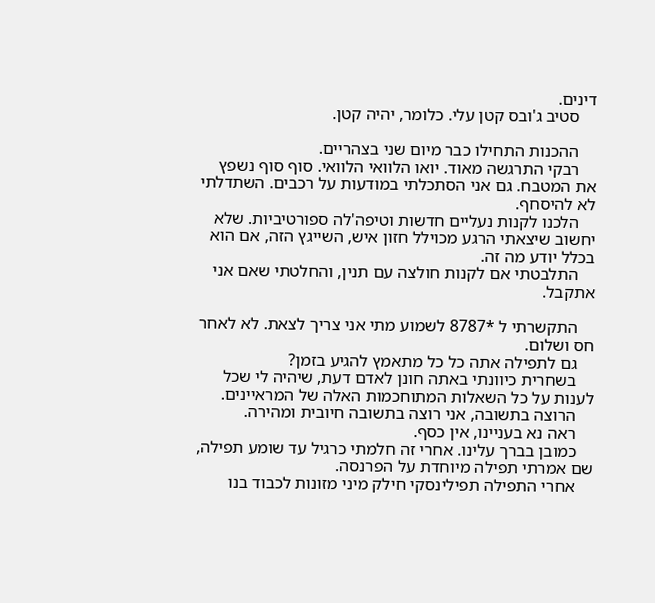דינים.
    סטיב ג'ובס קטן עלי. כלומר, יהיה קטן.

    ההכנות התחילו כבר מיום שני בצהריים.
    רבקי התרגשה מאוד. יואו הלוואי הלוואי. סוף סוף נשפץ את המטבח. גם אני הסתכלתי במודעות על רכבים. השתדלתי לא להיסחף.
    הלכנו לקנות נעליים חדשות וטיפה'לה ספורטיביות. שלא יחשוב שיצאתי הרגע מכוילל חזון איש, השייגץ הזה, אם הוא בכלל יודע מה זה.
    התלבטתי אם לקנות חולצה עם תנין, והחלטתי שאם אני אתקבל.

    התקשרתי ל *8787 לשמוע מתי אני צריך לצאת. לא לאחר חס ושלום.
    גם לתפילה אתה כל כל מתאמץ להגיע בזמן?
    בשחרית כיוונתי באתה חונן לאדם דעת, שיהיה לי שכל לענות על כל השאלות המתוחכמות האלה של המראיינים.
    הרוצה בתשובה, אני רוצה בתשובה חיובית ומהירה.
    ראה נא בעניינו, אין כסף.
    כמובן בברך עלינו. אחרי זה חלמתי כרגיל עד שומע תפילה, שם אמרתי תפילה מיוחדת על הפרנסה.
    אחרי התפילה תפילינסקי חילק מיני מזונות לכבוד בנו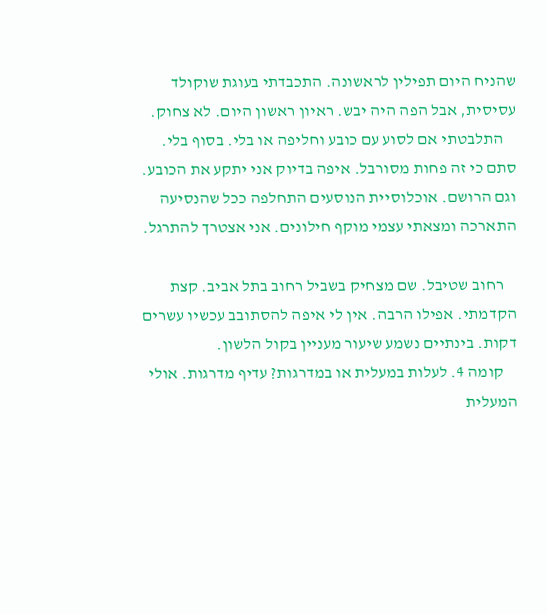שהניח היום תפילין לראשונה. התכבדתי בעוגת שוקולד עסיסית, אבל הפה היה יבש. ראיון ראשון היום. לא צחוק.
    התלבטתי אם לסוע עם כובע וחליפה או בלי. בסוף בלי. סתם כי זה פחות מסורבל. איפה בדיוק אני יתקע את הכובע. וגם הרושם. אוכלוסיית הנוסעים התחלפה ככל שהנסיעה התארכה ומצאתי עצמי מוקף חילונים. אני אצטרך להתרגל.

    רחוב שטיבל. שם מצחיק בשביל רחוב בתל אביב. קצת הקדמתי. אפילו הרבה. אין לי איפה להסתובב עכשיו עשרים דקות. בינתיים נשמע שיעור מעניין בקול הלשון.
    קומה 4. לעלות במעלית או במדרגות? עדיף מדרגות. אולי המעלית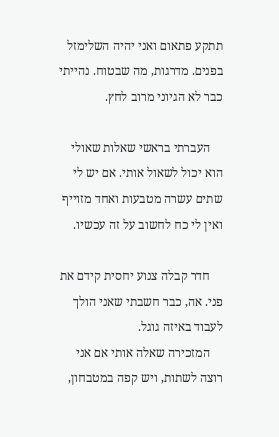תתקע פתאום ואני יהיה השלימזל בפנים. מדרגות, מה שבטוח. נהייתי כבר לא הגיוני מרוב לחץ.

    העברתי בראשי שאלות שאולי הוא יכול לשאול אותי. אם יש לי שתים עשרה מטבעות ואחד מזוייף ואין לי כח לחשוב על זה עכשיו.

    חדר קבלה צנוע יחסית קידם את פני. אה, כבר חשבתי שאני הולך לעבוד באיזה גוגל.
    המזכירה שאלה אותי אם אני רוצה לשתות, ויש קפה במטבחון,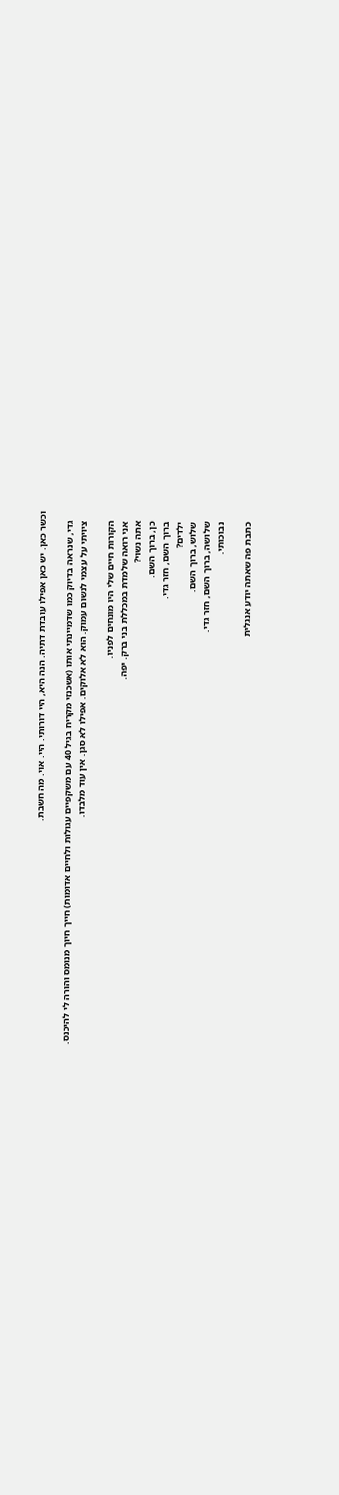וכשר כאן. יש כאן אפילו עובדת דתיה. הנה היא, היי דורותי. היי. אוי. מה חשבת.

    גדי, שנראה בדיוק כמו שדמיינתי אותו (אשכנזי מקריח בגיל 40 עם משקפיים עגולות ולחיים אדומות) חייך חיוך מנומס והורה לי להיכנס.
    ציויתי על עצמי לנשום עמוק. הוא לא אלוקים. אפילו לא סגן. אין עוד מלבדו.

    הקורות חיים שלי היו מונחים לפניו.
    אני רואה שלמדת במכללת בני ברק. יפה.
    אתה נשוי?
    כן, ברוך השם.
    ברוך השם, חזר גדי.
    ילדים?
    שלוש, ברוך השם.
    שלושה, ברוך השם, חזר גדי.
    נבוכותי.

    כתבת פה שאתה יודע אנגלית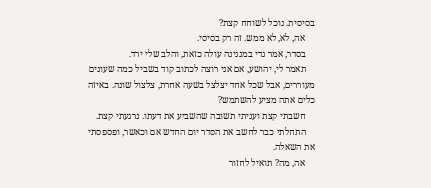בסיסית. נוכל לשוחח קצת?
    אה, לא, לא ממש. זה רק בסיסי.
    בסדר, אמר גדי במנגינה עולה כזאת, והלב שלי ירד.
    תאמר לי, יהושע, אם אני רוצה לכתוב קוד בשביל כמה שעונים מעוררים, אבל שכל אחד יצלצל בשעה אחרת, צלצול שונה. באיזה כלים אתה מציע להשתמש?
    חשבתי קצת ועניתי תשובה שהשביע את דעתו. נרגעתי קצת.
    התחלתי כבר לחשב את הסדר יום החדש אם וכאשר, ופספסתי את השאלה.
    אה, מה? תואיל לחזור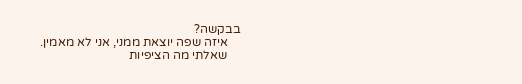בבקשה?
    איזה שפה יוצאת ממני, אני לא מאמין.
    שאלתי מה הציפיות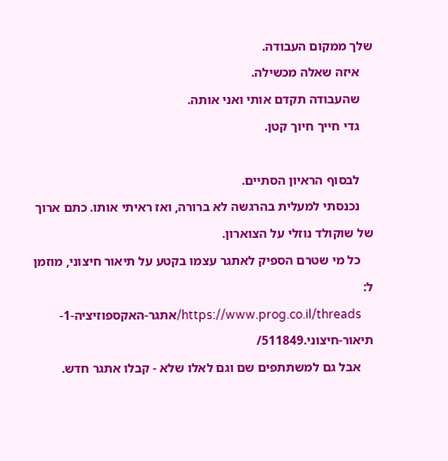שלך ממקום העבודה.
    איזה שאלה מכשילה.
    שהעבודה תקדם אותי ואני אותה.
    גדי חייך חיוך קטן.

    לבסוף הראיון הסתיים.
    נכנסתי למעלית בהרגשה לא ברורה, ואז ראיתי אותו. כתם ארוך של שוקולד נוזלי על הצוארון.
    כל מי שטרם הספיק לאתגר עצמו בקטע על תיאור חיצוני, מוזמן ל:
    https://www.prog.co.il/threads/אתגר-האקספוזיציה-1-תיאור-חיצוני.511849/
    אבל גם למשתתפים שם וגם לאלו שלא - קבלו אתגר חדש.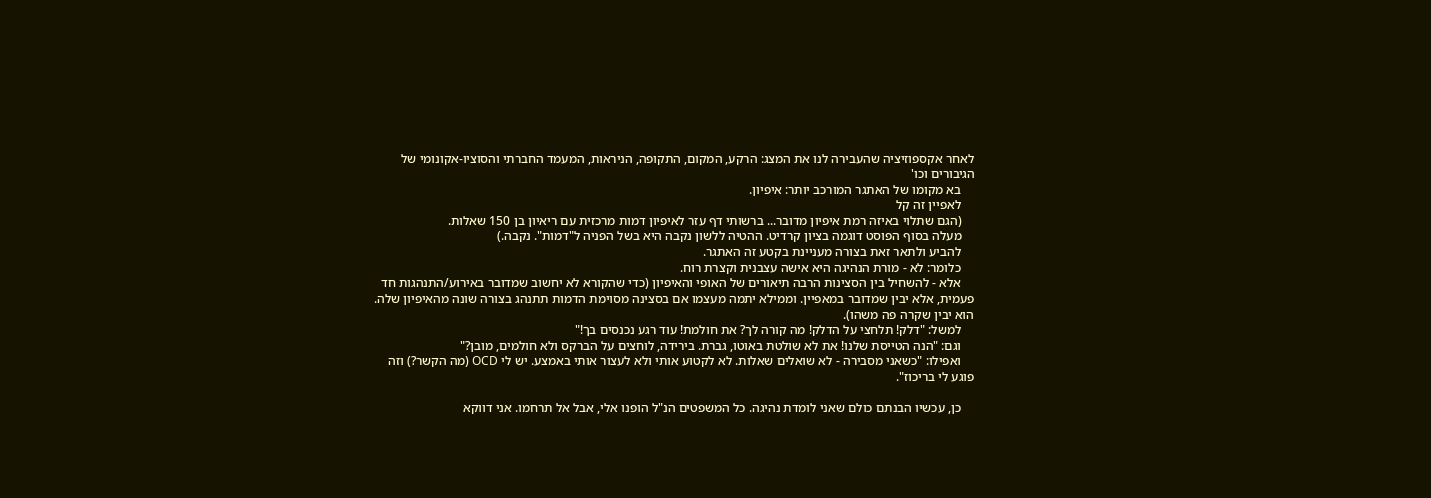לאחר אקספוזיציה שהעבירה לנו את המצג: הרקע, המקום, התקופה, הניראות, המעמד החברתי והסוציו-אקונומי של הגיבורים וכו'
    בא מקומו של האתגר המורכב יותר: איפיון.
    לאפיין זה קל
    (הגם שתלוי באיזה רמת איפיון מדובר... ברשותי דף עזר לאיפיון דמות מרכזית עם ריאיון בן 150 שאלות.
    מעלה בסוף הפוסט דוגמה בציון קרדיט. ההטיה ללשון נקבה היא בשל הפניה ל"דמות". נקבה.)
    להביע ולתאר זאת בצורה מעניינת בקטע זה האתגר.
    כלומר: לא - מורת הנהיגה היא אישה עצבנית וקצרת רוח.
    אלא - להשחיל בין הסצינות הרבה תיאורים של האופי והאיפיון (כדי שהקורא לא יחשוב שמדובר באירוע/התנהגות חד פעמית, אלא יבין שמדובר במאפיין. וממילא יתמה מעצמו אם בסצינה מסוימת הדמות תתנהג בצורה שונה מהאיפיון שלה. הוא יבין שקרה פה משהו).
    למשל: "דלק! תלחצי על הדלק! מה קורה לך? את חולמת! עוד רגע נכנסים בך!"
    וגם: "הנה הטייסת שלנו! את לא שולטת באוטו, גברת. בירידה, לוחצים על הברקס ולא חולמים, מובן?"
    ואפילו: "כשאני מסבירה - לא שואלים שאלות. לא לקטוע אותי ולא לעצור אותי באמצע. יש לי OCD (מה הקשר?) וזה פוגע לי בריכוז".

    כן, עכשיו הבנתם כולם שאני לומדת נהיגה. כל המשפטים הנ"ל הופנו אלי, אבל אל תרחמו. אני דווקא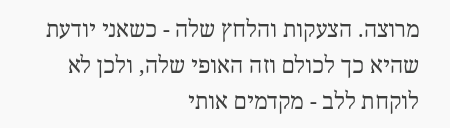מרוצה. הצעקות והלחץ שלה - כשאני יודעת שהיא כך לכולם וזה האופי שלה, ולכן לא לוקחת ללב - מקדמים אותי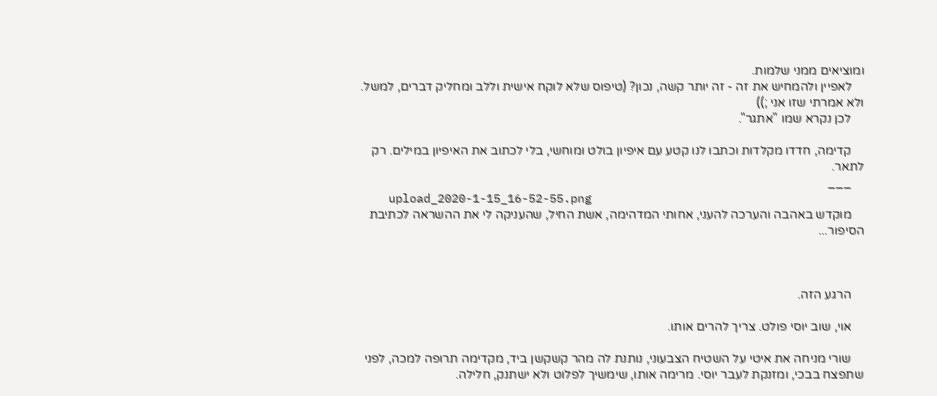ומוציאים ממני שלמות.
    לאפיין ולהמחיש את זה - זה יותר קשה, נכון? (טיפוס שלא לוקח אישית וללב ומחליק דברים, למשל. ולא אמרתי שזו אני ;))
    לכן נקרא שמו "אתגר".

    קדימה, חדדו מקלדות וכתבו לנו קטע עם איפיון בולט ומוחשי, בלי לכתוב את האיפיון במילים. רק לתאר.
    ___
    upload_2020-1-15_16-52-55.png
    מוקדש באהבה והערכה להעני, אחותי המדהימה, אשת החיל, שהעניקה לי את ההשראה לכתיבת הסיפור...



    הרגע הזה.

    אוי, שוב יוסי פולט. צריך להרים אותו.

    שורי מניחה את איטי על השטיח הצבעוני, נותנת לה מהר קשקשן ביד, מקדימה תרופה למכה, לפני שתפצח בבכי, ומזנקת לעבר יוסי. מרימה אותו, שימשיך לפלוט ולא ישתנק, חלילה.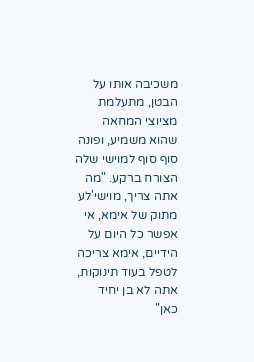משכיבה אותו על הבטן, מתעלמת מציוצי המחאה שהוא משמיע, ופונה סוף סוף למוישי שלה הצורח ברקע. "מה אתה צריך, מוישי'לע מתוק של אימא, אי אפשר כל היום על הידיים, אימא צריכה לטפל בעוד תינוקות, אתה לא בן יחיד כאן"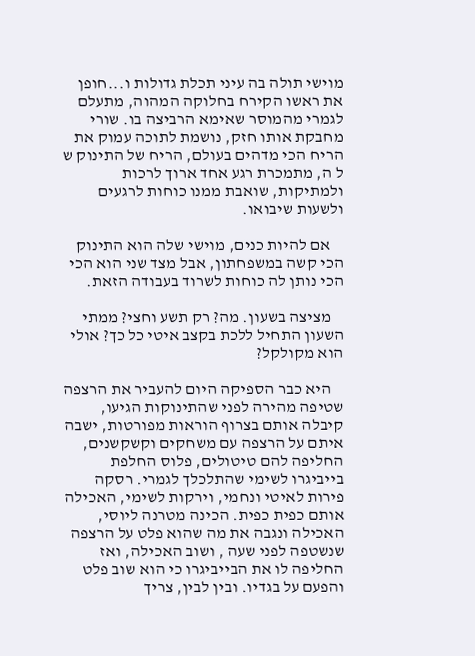מוישי תולה בה עיני תכלת גדולות ו...חופן את ראשו הקירח בחלוקה המהוה, מתעלם לגמרי מהמוסר שאימא הרביצה בו. שורי מחבקת אותו חזק, נושמת לתוכה עמוק את הריח הכי מדהים בעולם, הריח של התינוק ש ל ה, מתמכרת רגע אחד ארוך לרכות ולמתיקות, שואבת ממנו כוחות לרגעים ולשעות שיבואו.

    אם להיות כנים, מוישי שלה הוא התינוק הכי קשה במשפחתון, אבל מצד שני הוא הכי הכי נותן לה כוחות לשרוד בעבודה הזאת.

    מציצה בשעון. מה? רק תשע וחצי? ממתי השעון התחיל ללכת בקצב איטי כל כך? אולי הוא מקולקל?

    היא כבר הספיקה היום להעביר את הרצפה שטיפה מהירה לפני שהתינוקות הגיעו, קיבלה אותם בצרוף הוראות מפורטות, ישבה איתם על הרצפה עם משחקים וקשקשנים, החליפה להם טיטולים, פלוס החלפת בייביגרו לשימי שהתלכלך לגמרי. רסקה פירות לאיטי ונחמי, וירקות לשימי, האכילה אותם כפית כפית. הכינה מטרנה ליוסי, האכילה ונגבה את מה שהוא פלט על הרצפה שנשטפה לפני שעה , ושוב האכילה, ואז החליפה לו את הבייביגרו כי הוא שוב פלט והפעם על בגדיו. ובין לבין, צריך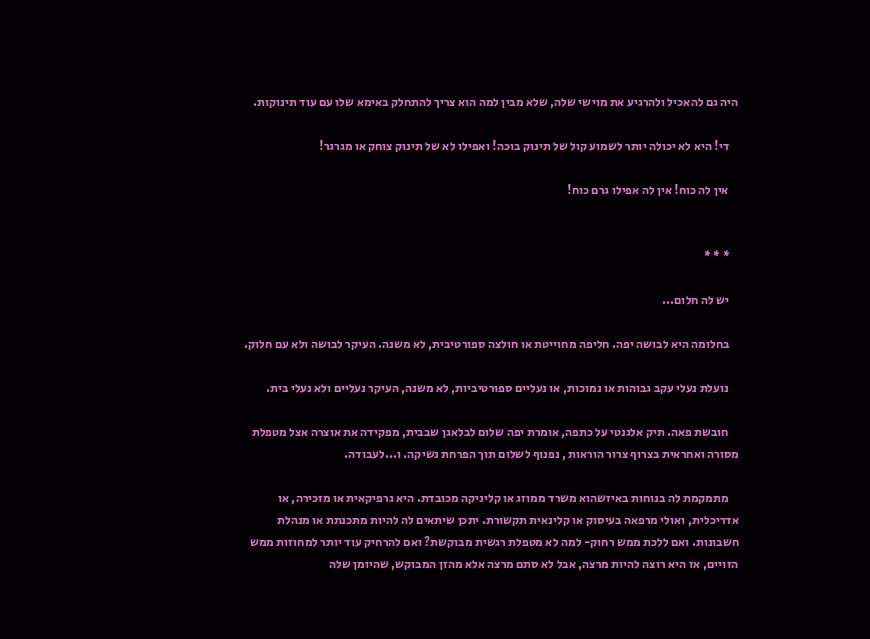היה גם להאכיל ולהרגיע את מוישי שלה, שלא מבין למה הוא צריך להתחלק באימא שלו עם עוד תינוקות.

    די! היא לא יכולה יותר לשמוע קול של תינוק בוכה! ואפילו לא של תינוק צוחק או מגרגר!

    אין לה כוח! אין לה אפילו גרם כוח!


    * * *

    יש לה חלום...

    בחלומה היא לבושה יפה. חליפה מחוייטת או חולצה ספורטיבית, לא משנה. העיקר לבושה ולא עם חלוק.

    נועלת נעלי עקב גבוהות או נמוכות, או נעליים ספורטיביות, לא משנה, העיקר נעליים ולא נעלי בית.

    חובשת פאה. תיק אלגנטי על כתפה, אומרת יפה שלום לבלאגן שבבית, מפקידה את אוצרה אצל מטפלת מסורה ואחראית בצרוף צרור הוראות , נפנוף לשלום תוך הפרחת נשיקה. ו...לעבודה.

    מתמקמת לה בנוחות באיזשהוא משרד ממוזג או קליניקה מכובדת. היא גרפיקאית או מזכירה, או אדריכלית, ואולי מרפאה בעיסוק או קלינאית תקשורת. יתכן שיתאים לה להיות מתכנתת או מנהלת חשבונות. ואם ללכת ממש רחוק- למה לא מטפלת רגשית מבוקשת? ואם להרחיק עוד יותר למחוזות ממש הזויים, אז היא רוצה להיות מרצה, אבל לא סתם מרצה אלא מהזן המבוקש, שהיומן שלה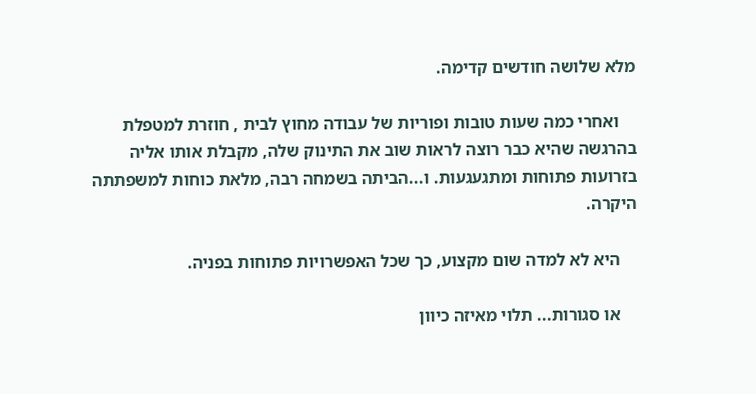מלא שלושה חודשים קדימה.

    ואחרי כמה שעות טובות ופוריות של עבודה מחוץ לבית , חוזרת למטפלת בהרגשה שהיא כבר רוצה לראות שוב את התינוק שלה, מקבלת אותו אליה בזרועות פתוחות ומתגעגעות. ו...הביתה בשמחה רבה, מלאת כוחות למשפתתה היקרה.

    היא לא למדה שום מקצוע, כך שכל האפשרויות פתוחות בפניה.

    או סגורות... תלוי מאיזה כיוון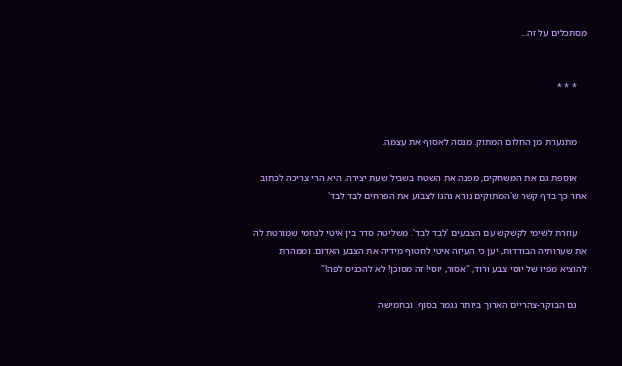מסתכלים על זה...


    * * *


    מתנערת מן החלום המתוק. מנסה לאסוף את עצמה.

    אוספת גם את המשחקים, מפנה את השטח בשביל שעת יצירה. היא הרי צריכה לכתוב אחר כך בדף קשר ש'המתוקים נורא נהנו לצבוע את הפרחים לבד לבד'

    עוזרת לשימי לקשקש עם הצבעים 'לבד לבד'. משליטה סדר בין איטי לנחמי שמורטת לה את שערותיה הבודדות, יען כי העיזה איטי לחטוף מידיה את הצבע האדום. וממהרת להוציא מפיו של יוסי צבע ורוד, "אסור, יוסי! זה מסוכן! לא להכניס לפה!"

    גם הבוקר-צהריים הארוך ביותר נגמר בסוף. ובחמישה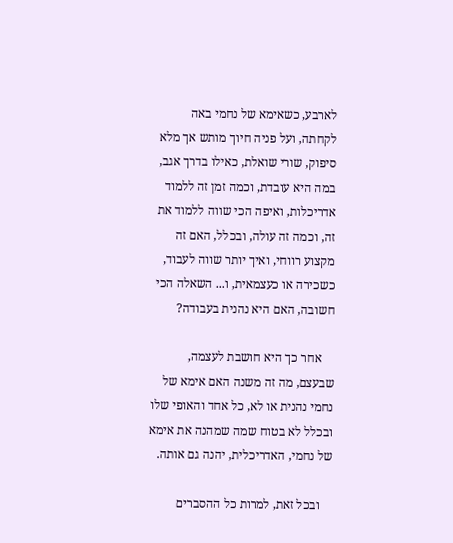לארבע, כשאימא של נחמי באה לקחתה, ועל פניה חיוך מותש אך מלא סיפוק, שורי שואלת, כאילו בדרך אגב, במה היא עובדת, וכמה זמן זה ללמוד אדריכלות, ואיפה הכי שווה ללמוד את זה, וכמה זה עולה, ובכלל, האם זה מקצוע רווחי, ואיך יותר שווה לעבוד, כשכירה או כעצמאית, ו... השאלה הכי חשובה, האם היא נהנית בעבודה?

    אחר כך היא חושבת לעצמה, שבעצם, מה זה משנה האם אימא של נחמי נהנית או לא, כל אחד והאופי שלו ובכלל לא בטוח שמה שמהנה את אימא של נחמי, האדריכלית, יהנה גם אותה.

    ובכל זאת, למרות כל ההסברים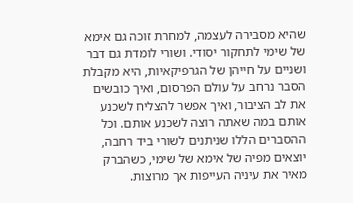שהיא מסבירה לעצמה, למחרת זוכה גם אימא של שימי לתחקור יסודי. ושורי לומדת גם דבר ושניים על חייהן של הגרפיקאיות, היא מקבלת הסבר נרחב על עולם הפרסום, ואיך כובשים את לב הציבור, ואיך אפשר להצליח לשכנע אותם במה שאתה רוצה לשכנע אותם. וכל ההסברים הללו שניתנים לשורי ביד רחבה, יוצאים מפיה של אימא של שימי, כשהברק מאיר את עיניה העייפות אך מרוצות.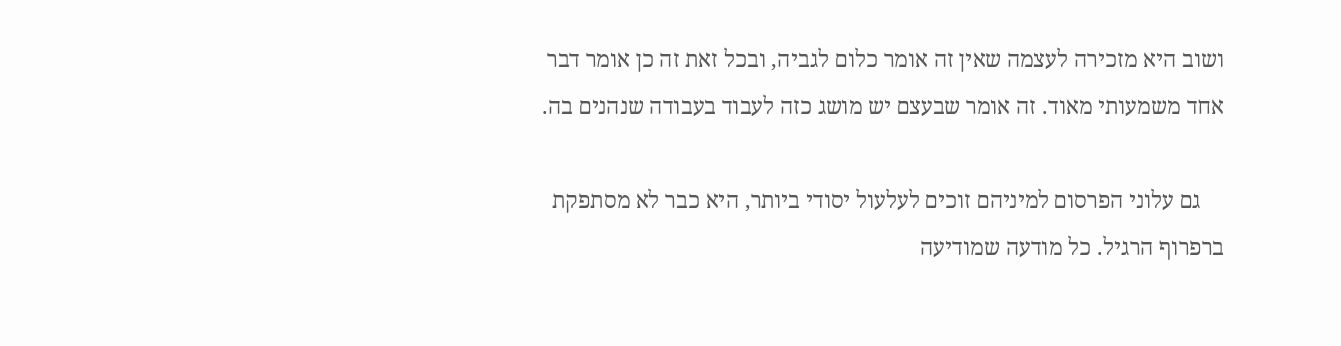ושוב היא מזכירה לעצמה שאין זה אומר כלום לגביה, ובכל זאת זה כן אומר דבר אחד משמעותי מאוד. זה אומר שבעצם יש מושג כזה לעבוד בעבודה שנהנים בה.

    גם עלוני הפרסום למיניהם זוכים לעלעול יסודי ביותר, היא כבר לא מסתפקת ברפרוף הרגיל. כל מודעה שמודיעה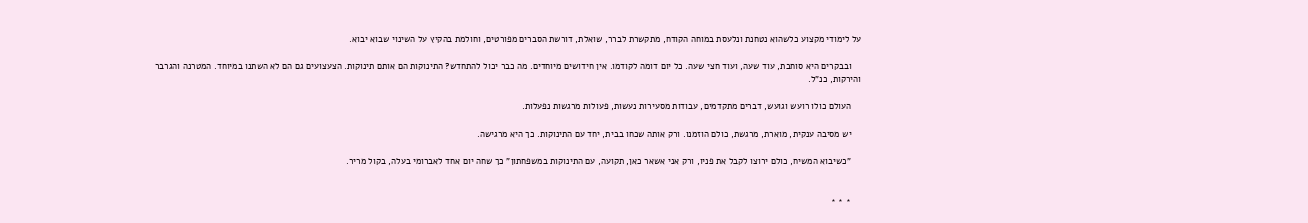על לימודי מקצוע כלשהוא נטחנת ונלעסת במוחה הקודח, מתקשרת לברר, שואלת, דורשת הסברים מפורטים, וחולמת בהקיץ על השינוי שבוא יבוא.

    ובבקרים היא סוחבת, עוד שעה, ועוד חצי שעה. כל יום דומה לקודמו. אין חידושים מיוחדים. מה כבר יכול להתחדש? התינוקות הם אותם תינוקות. הצעצועים גם הם לא השתנו במיוחד. המטרנה והגרבר והירקות, כנ"ל.

    העולם כולו רועש וגועש, דברים מתקדמים, עבודות מסעירות נעשות, פעולות מרגשות נפעלות.

    יש מסיבה ענקית, מוארת, מרגשת, כולם הוזמנו. ורק אותה שכחו בבית, יחד עם התינוקות. כך היא מרגישה.

    "כשיבוא המשיח, כולם ירוצו לקבל את פניו, ורק אני אשאר כאן, תקועה, עם התינוקות במשפחתון" כך שחה יום אחד לאברומי בעלה, בקול מריר.


    * * *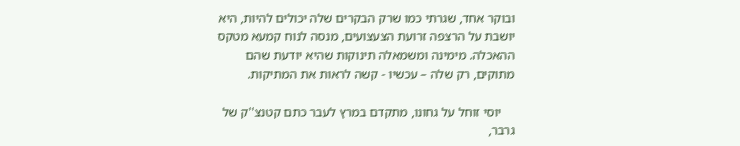ובוקר אחד, שגרתי כמו שרק הבקרים שלה יכולים להיות, היא יושבת על הרצפה זרועת הצעצועים, מנסה לנוח קמעא מטקס ההאכלה. מימינה ומשמאלה תינוקות שהיא יודעת שהם מתוקים, רק שלה – עכשיו - קשה לראות את המתיקות.

    יוסי זוחל על גחונו, מתקדם במרץ לעבר כתם קטנצ''ק של גרבר,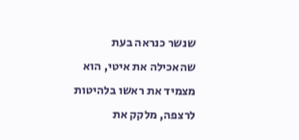שנשר כנראה בעת שהאכילה את איטי, הוא מצמיד את ראשו בלהיטות לרצפה, מלקק את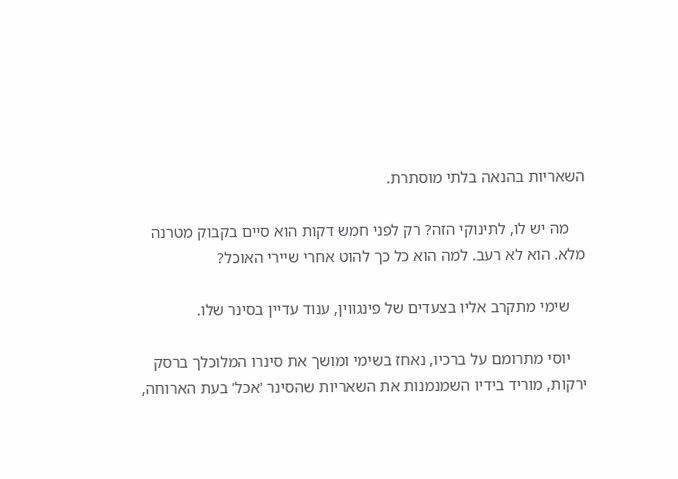השאריות בהנאה בלתי מוסתרת.

    מה יש לו, לתינוקי הזה? רק לפני חמש דקות הוא סיים בקבוק מטרנה מלא. הוא לא רעב. למה הוא כל כך להוט אחרי שיירי האוכל?

    שימי מתקרב אליו בצעדים של פינגווין, ענוד עדיין בסינר שלו.

    יוסי מתרומם על ברכיו, נאחז בשימי ומושך את סינרו המלוכלך ברסק ירקות, מוריד בידיו השמנמנות את השאריות שהסינר 'אכל' בעת הארוחה,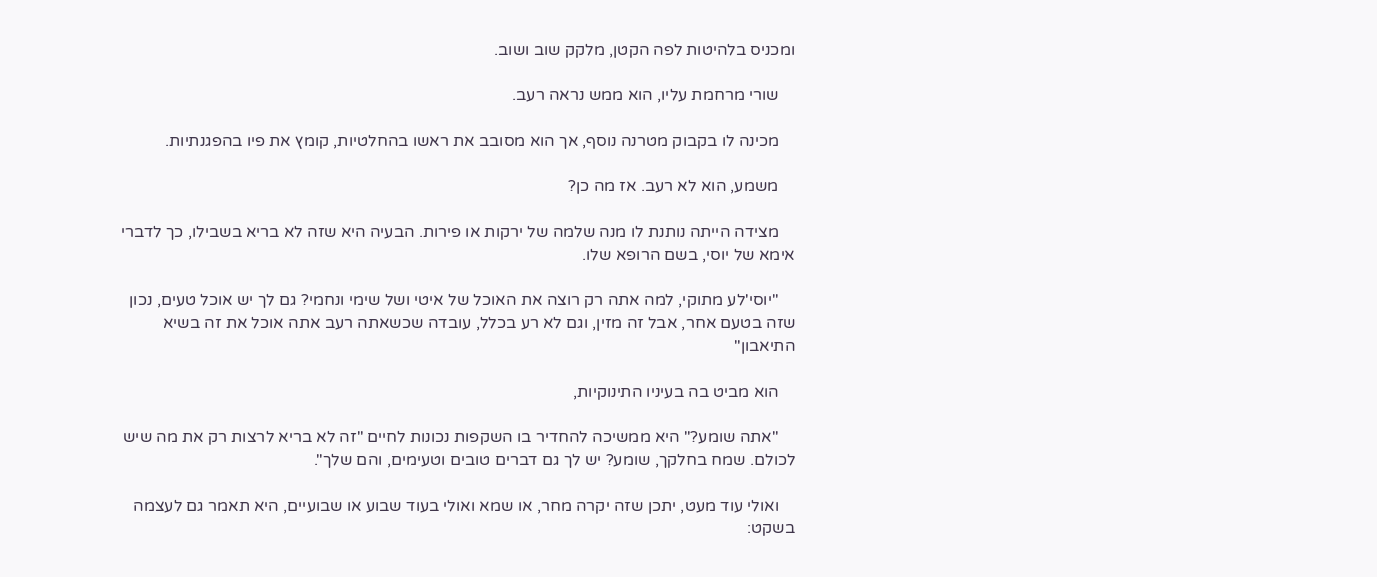ומכניס בלהיטות לפה הקטן, מלקק שוב ושוב.

    שורי מרחמת עליו, הוא ממש נראה רעב.

    מכינה לו בקבוק מטרנה נוסף, אך הוא מסובב את ראשו בהחלטיות, קומץ את פיו בהפגנתיות.

    משמע, הוא לא רעב. אז מה כן?

    מצידה הייתה נותנת לו מנה שלמה של ירקות או פירות. הבעיה היא שזה לא בריא בשבילו, כך לדברי אימא של יוסי, בשם הרופא שלו.

    "יוסי'לע מתוקי, למה אתה רק רוצה את האוכל של איטי ושל שימי ונחמי? גם לך יש אוכל טעים, נכון שזה בטעם אחר, אבל זה מזין, וגם לא רע בכלל, עובדה שכשאתה רעב אתה אוכל את זה בשיא התיאבון"

    הוא מביט בה בעיניו התינוקיות,

    "אתה שומע?" היא ממשיכה להחדיר בו השקפות נכונות לחיים "זה לא בריא לרצות רק את מה שיש לכולם. שמח בחלקך, שומע? יש לך גם דברים טובים וטעימים, והם שלך".

    ואולי עוד מעט, יתכן שזה יקרה מחר, או שמא ואולי בעוד שבוע או שבועיים, היא תאמר גם לעצמה בשקט: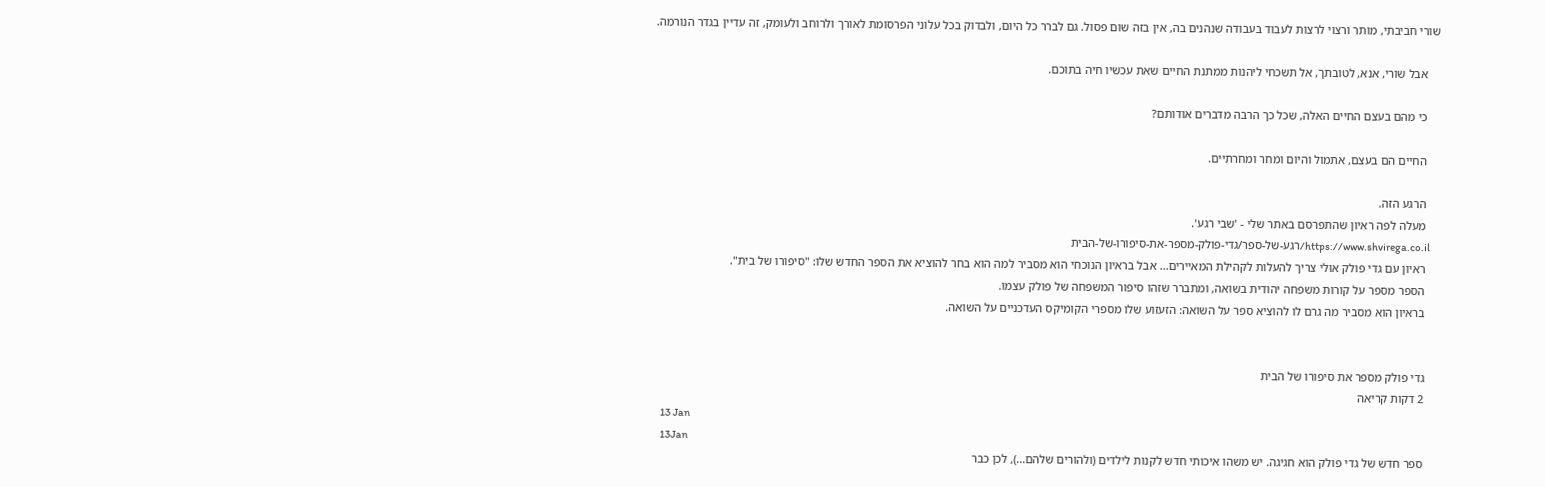שורי חביבתי, מותר ורצוי לרצות לעבוד בעבודה שנהנים בה, אין בזה שום פסול. גם לברר כל היום, ולבדוק בכל עלוני הפרסומת לאורך ולרוחב ולעומק, זה עדיין בגדר הנורמה.

    אבל שורי, אנא, לטובתך, אל תשכחי ליהנות ממתנת החיים שאת עכשיו חיה בתוכם.

    כי מהם בעצם החיים האלה, שכל כך הרבה מדברים אודותם?

    החיים הם בעצם, אתמול והיום ומחר ומחרתיים.

    הרגע הזה.
    מעלה לפה ראיון שהתפרסם באתר שלי - 'שבי רגע'.
    https://www.shvirega.co.il/רגע-של-ספר/גדי-פולק-מספר-את-סיפורו-של-הבית
    ראיון עם גדי פולק אולי צריך להעלות לקהילת המאיירים... אבל בראיון הנוכחי הוא מסביר למה הוא בחר להוציא את הספר החדש שלו: "סיפורו של בית".
    הספר מספר על קורות משפחה יהודית בשואה, ומתברר שזהו סיפור המשפחה של פולק עצמו.
    בראיון הוא מסביר מה גרם לו להוציא ספר על השואה: הזעזוע שלו מספרי הקומיקס העדכניים על השואה.


    גדי פולק מספר את סיפורו של הבית
    2 דקות קריאה
    13 Jan
    13Jan
    ספר חדש של גדי פולק הוא חגיגה. יש משהו איכותי חדש לקנות לילדים (ולהורים שלהם...), לכן כבר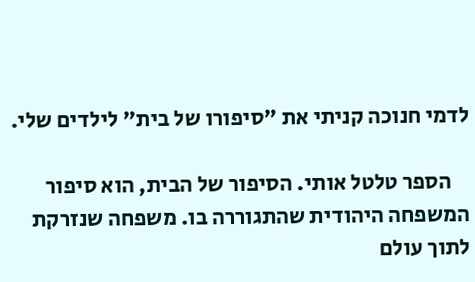לדמי חנוכה קניתי את "סיפורו של בית" לילדים שלי.

    הספר טלטל אותי. הסיפור של הבית, הוא סיפור המשפחה היהודית שהתגוררה בו. משפחה שנזרקת לתוך עולם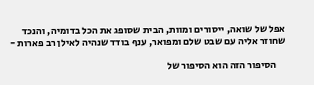אפל של שואה, ייסורים ומוות, הבית שסופג את הכל בדומיה, והנכד שחוזר אליה עם שבט שלם ומפואר, ענף בודד שנהיה לאילן רב פארות -

    הסיפור הזה הוא הסיפור של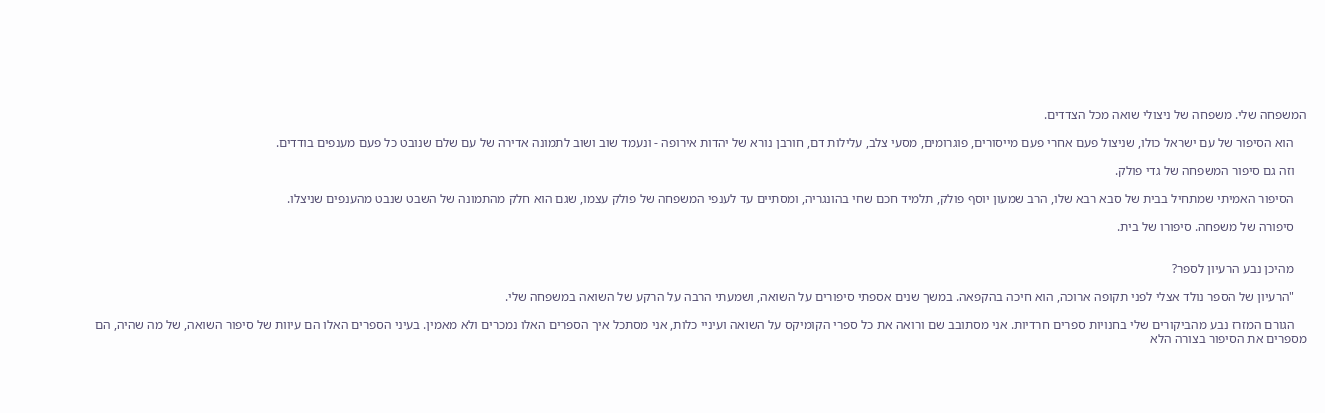המשפחה שלי. משפחה של ניצולי שואה מכל הצדדים.

    הוא הסיפור של עם ישראל כולו, שניצול פעם אחרי פעם מייסורים, פוגרומים, מסעי צלב, עלילות דם, חורבן נורא של יהדות אירופה - ונעמד שוב ושוב לתמונה אדירה של עם שלם שנובט כל פעם מענפים בודדים.

    וזה גם סיפור המשפחה של גדי פולק.

    הסיפור האמיתי שמתחיל בבית של סבא רבא שלו, הרב שמעון יוסף פולק, תלמיד חכם שחי בהונגריה, ומסתיים עד לענפי המשפחה של פולק עצמו, שגם הוא חלק מהתמונה של השבט שנבט מהענפים שניצלו.

    סיפורה של משפחה. סיפורו של בית.


    מהיכן נבע הרעיון לספר?

    "הרעיון של הספר נולד אצלי לפני תקופה ארוכה, הוא חיכה בהקפאה. במשך שנים אספתי סיפורים על השואה, ושמעתי הרבה על הרקע של השואה במשפחה שלי.

    הגורם המזרז נבע מהביקורים שלי בחנויות ספרים חרדיות. אני מסתובב שם ורואה את כל ספרי הקומיקס על השואה ועיניי כלות, אני מסתכל איך הספרים האלו נמכרים ולא מאמין. בעיני הספרים האלו הם עיוות של סיפור השואה, של מה שהיה, הם מספרים את הסיפור בצורה הלא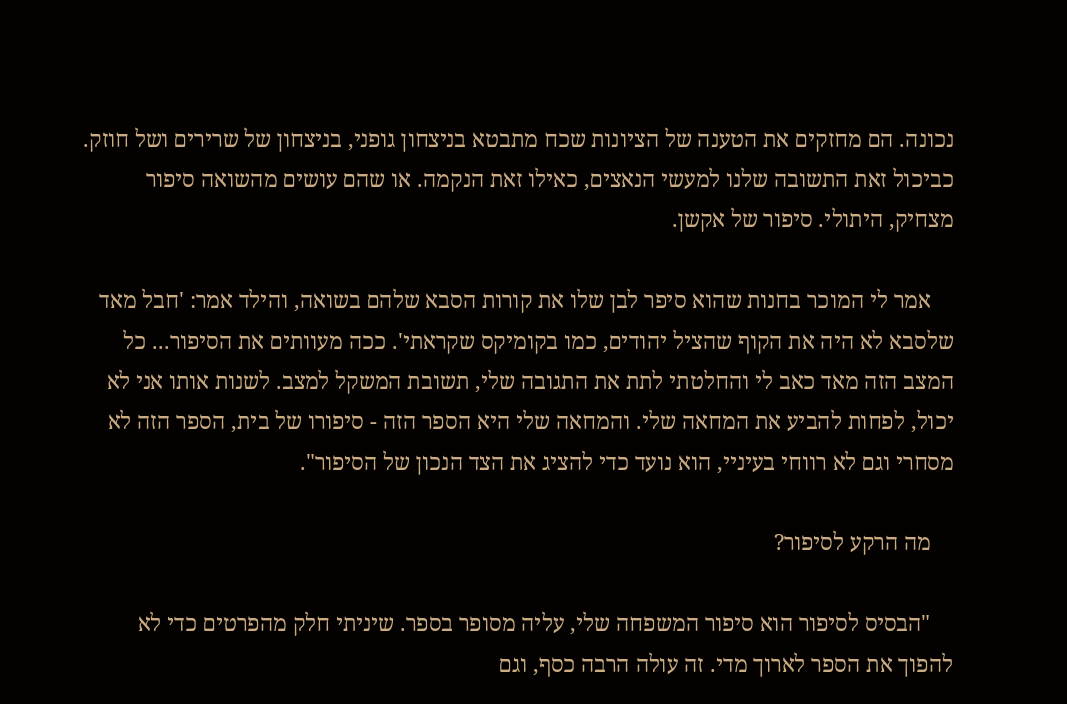נכונה. הם מחזקים את הטענה של הציונות שכח מתבטא בניצחון גופני, בניצחון של שרירים ושל חוזק. כביכול זאת התשובה שלנו למעשי הנאצים, כאילו זאת הנקמה. או שהם עושים מהשואה סיפור מצחיק, היתולי. סיפור של אקשן.

    אמר לי המוכר בחנות שהוא סיפר לבן שלו את קורות הסבא שלהם בשואה, והילד אמר: 'חבל מאד שלסבא לא היה את הקוף שהציל יהודים, כמו בקומיקס שקראתי'. ככה מעוותים את הסיפור... כל המצב הזה מאד כאב לי והחלטתי לתת את התגובה שלי, תשובת המשקל למצב. לשנות אותו אני לא יכול, לפחות להביע את המחאה שלי. והמחאה שלי היא הספר הזה - סיפורו של בית, הספר הזה לא מסחרי וגם לא רווחי בעיניי, הוא נועד כדי להציג את הצד הנכון של הסיפור".

    מה הרקע לסיפור?

    "הבסיס לסיפור הוא סיפור המשפחה שלי, עליה מסופר בספר. שיניתי חלק מהפרטים כדי לא להפוך את הספר לארוך מדי. זה עולה הרבה כסף, וגם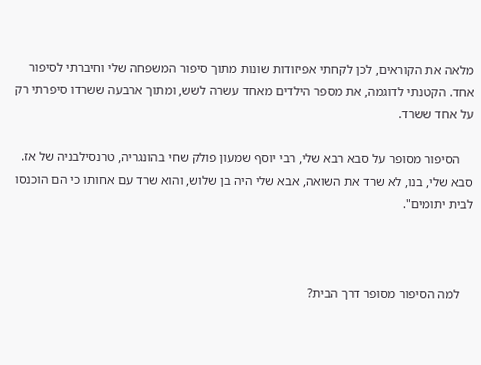מלאה את הקוראים, לכן לקחתי אפיזודות שונות מתוך סיפור המשפחה שלי וחיברתי לסיפור אחד. הקטנתי לדוגמה, את מספר הילדים מאחד עשרה לשש, ומתוך ארבעה ששרדו סיפרתי רק על אחד ששרד.

    הסיפור מסופר על סבא רבא שלי, רבי יוסף שמעון פולק שחי בהונגריה, טרנסילבניה של אז. סבא שלי, בנו, לא שרד את השואה, אבא שלי היה בן שלוש, והוא שרד עם אחותו כי הם הוכנסו לבית יתומים".



    למה הסיפור מסופר דרך הבית?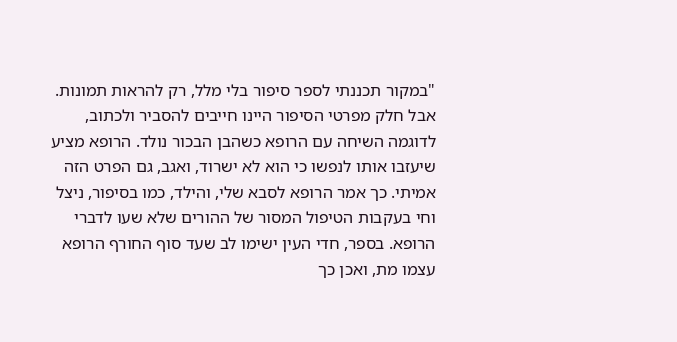"במקור תכננתי לספר סיפור בלי מלל, רק להראות תמונות. אבל חלק מפרטי הסיפור היינו חייבים להסביר ולכתוב, לדוגמה השיחה עם הרופא כשהבן הבכור נולד. הרופא מציע שיעזבו אותו לנפשו כי הוא לא ישרוד, ואגב, גם הפרט הזה אמיתי. כך אמר הרופא לסבא שלי, והילד, כמו בסיפור, ניצל וחי בעקבות הטיפול המסור של ההורים שלא שעו לדברי הרופא. בספר, חדי העין ישימו לב שעד סוף החורף הרופא עצמו מת, ואכן כך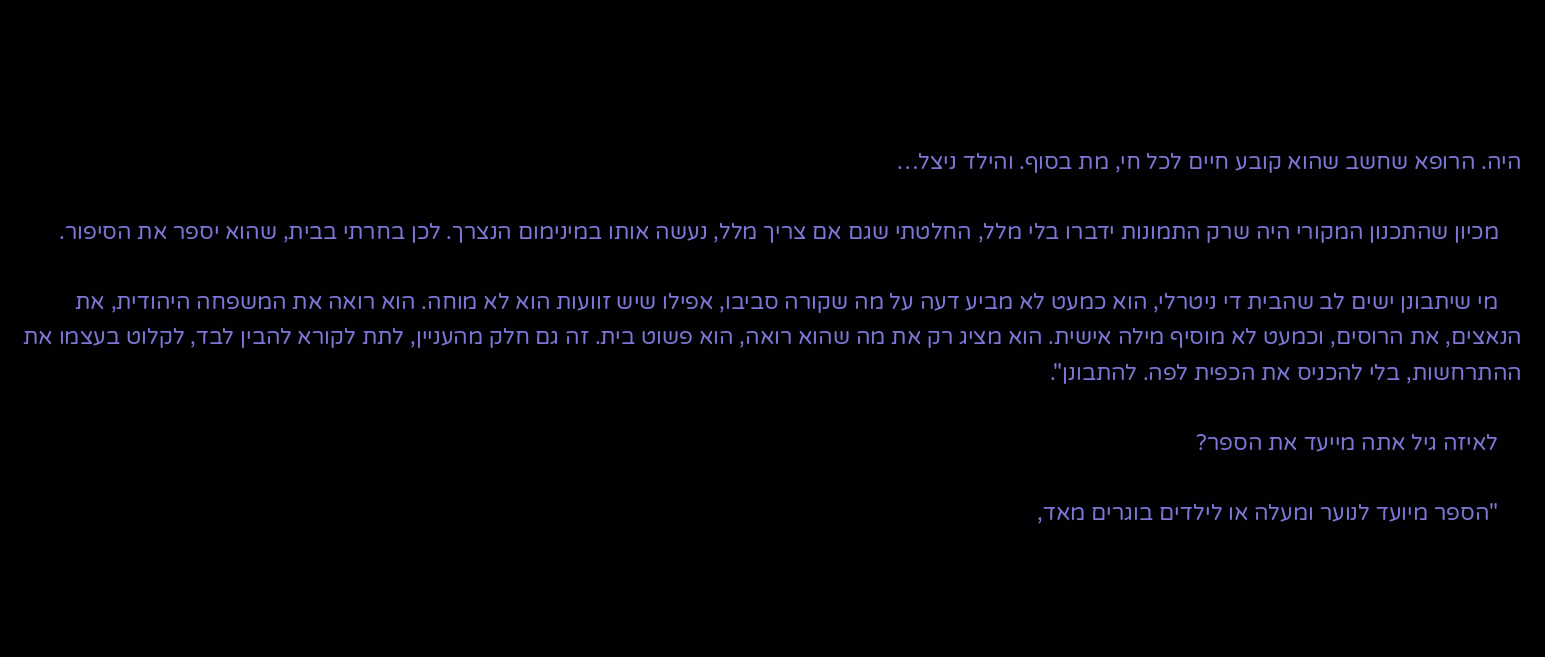היה. הרופא שחשב שהוא קובע חיים לכל חי, מת בסוף. והילד ניצל…

    מכיון שהתכנון המקורי היה שרק התמונות ידברו בלי מלל, החלטתי שגם אם צריך מלל, נעשה אותו במינימום הנצרך. לכן בחרתי בבית, שהוא יספר את הסיפור.

    מי שיתבונן ישים לב שהבית די ניטרלי, הוא כמעט לא מביע דעה על מה שקורה סביבו, אפילו שיש זוועות הוא לא מוחה. הוא רואה את המשפחה היהודית, את הנאצים, את הרוסים, וכמעט לא מוסיף מילה אישית. הוא מציג רק את מה שהוא רואה, הוא פשוט בית. זה גם חלק מהעניין, לתת לקורא להבין לבד, לקלוט בעצמו את ההתרחשות, בלי להכניס את הכפית לפה. להתבונן".

    לאיזה גיל אתה מייעד את הספר?

    "הספר מיועד לנוער ומעלה או לילדים בוגרים מאד,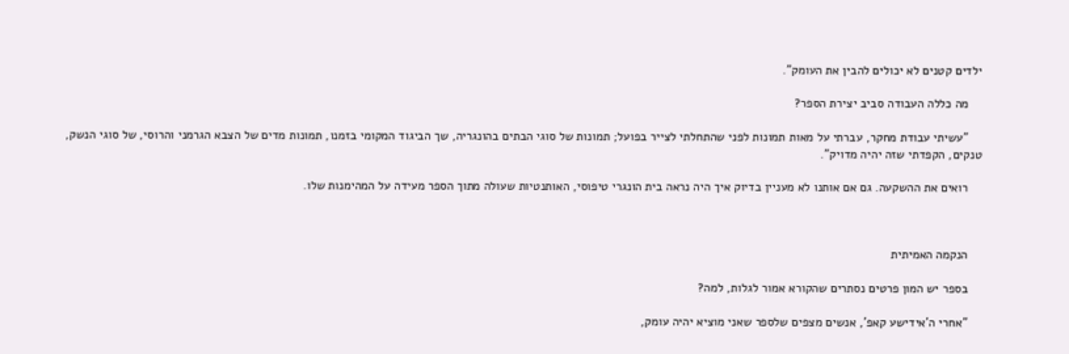ילדים קטנים לא יכולים להבין את העומק".

    מה כללה העבודה סביב יצירת הספר?

    "עשיתי עבודת מחקר, עברתי על מאות תמונות לפני שהתחלתי לצייר בפועל; תמונות של סוגי הבתים בהונגריה, שך הביגוד המקומי בזמנו, תמונות מדים של הצבא הגרמני והרוסי, של סוגי הנשק, טנקים, הקפדתי שזה יהיה מדויק".

    רואים את ההשקעה. גם אם אותנו לא מעניין בדיוק איך היה נראה בית הונגרי טיפוסי, האותנטיות שעולה מתוך הספר מעידה על המהימנות שלו.



    הנקמה האמיתית

    בספר יש המון פרטים נסתרים שהקורא אמור לגלות, למה?

    "אחרי ה'אידישע קאפ', אנשים מצפים שלספר שאני מוציא יהיה עומק,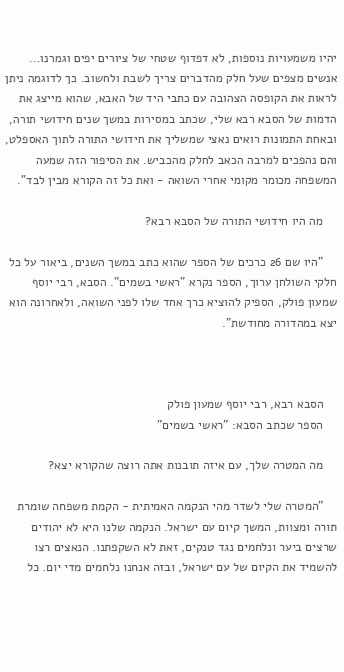יהיו משמעויות נוספות, לא דפדוף שטחי של ציורים יפים וגמרנו... אנשים מצפים שעל חלק מהדברים צריך לשבת ולחשוב. כך לדוגמה ניתן לראות את הקופסה הצהובה עם כתבי היד של האבא, שהוא מייצג את הדמות של הסבא רבא שלי, שכתב במסירות במשך שנים חידושי תורה, ובאחת התמונות רואים נאצי שמשליך את חידושי התורה לתוך האספלט, והם נהפכים למרבה הכאב לחלק מהכביש. את הסיפור הזה שמעה המשפחה מכומר מקומי אחרי השואה - ואת כל זה הקורא מבין לבד".

    מה היו חידושי התורה של הסבא רבא?

    "היו שם 26 כרכים של הספר שהוא כתב במשך השנים, ביאור על כל חלקי השולחן ערוך, הספר נקרא "ראשי בשמים". הסבא, רבי יוסף שמעון פולק, הספיק להוציא כרך אחד שלו לפני השואה, ולאחרונה הוא יצא במהדורה מחודשת".



    הסבא רבא, רבי יוסף שמעון פולק
    הספר שכתב הסבא: "ראשי בשמים"

    מה המטרה שלך, עם איזה תובנות אתה רוצה שהקורא יצא?

    "המטרה שלי לשדר מהי הנקמה האמיתית - הקמת משפחה שומרת תורה ומצוות, המשך קיום עם ישראל. הנקמה שלנו היא לא יהודים שרצים ביער ונלחמים נגד טנקים, זאת לא השקפתנו. הנאצים רצו להשמיד את הקיום של עם ישראל, ובזה אנחנו נלחמים מדי יום. כל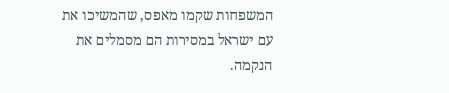המשפחות שקמו מאפס, שהמשיכו את עם ישראל במסירות הם מסמלים את הנקמה.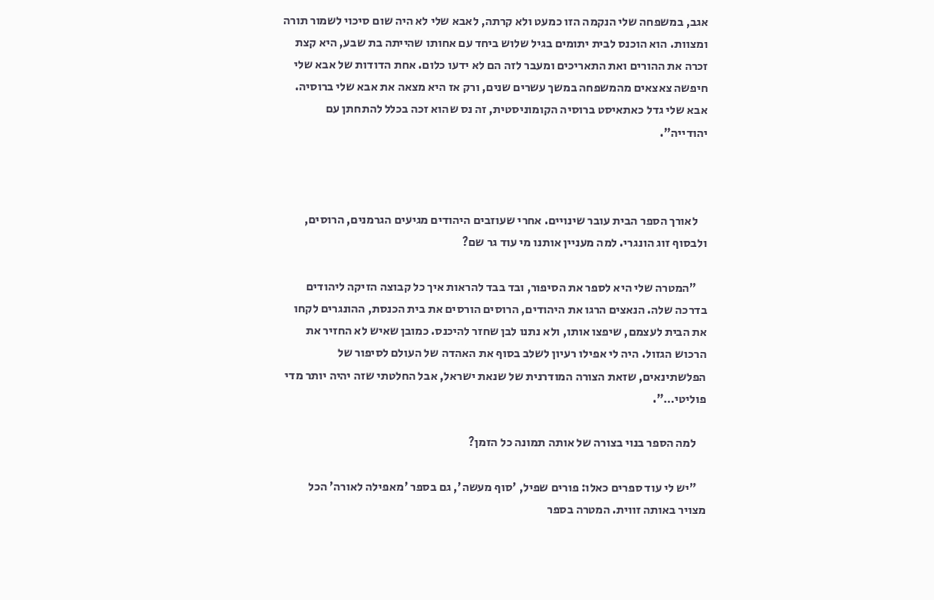אגב, במשפחה שלי הנקמה הזו כמעט ולא קרתה, לאבא שלי לא היה שום סיכוי לשמור תורה ומצוות. הוא הוכנס לבית יתומים בגיל שלוש ביחד עם אחותו שהייתה בת שבע, היא קצת זכרה את ההורים ואת התאריכים ומעבר לזה הם לא ידעו כלום. אחת הדודות של אבא שלי חיפשה צאצאים מהמשפחה במשך עשרים שנים, ורק אז היא מצאה את אבא שלי ברוסיה. אבא שלי גדל כאתאיסט ברוסיה הקומוניסטית, זה נס שהוא זכה בכלל להתחתן עם יהודייה".



    לאורך הספר הבית עובר שינויים. אחרי שעוזבים היהודים מגיעים הגרמנים, הרוסים, ולבסוף זוג הונגרי. למה מעניין אותנו מי עוד גר שם?

    "המטרה שלי היא לספר את הסיפור, ובד בבד להראות איך כל קבוצה הזיקה ליהודים בדרכה שלה. הנאצים הרגו את היהודים, הרוסים הורסים את בית הכנסת, ההונגרים לקחו את הבית לעצמם, שיפצו אותו, ולא נתנו לבן שחזר להיכנס. כמובן שאיש לא החזיר את הרכוש הגזול. היה לי אפילו רעיון לשלב בסוף את האהדה של העולם לסיפור של הפלשתינאים, שזאת הצורה המודרנית של שנאת ישראל, אבל החלטתי שזה יהיה יותר מדי פוליטי…".

    למה הספר בנוי בצורה של אותה תמונה כל הזמן?

    "יש לי עוד ספרים כאלו: פורים שפיל, 'סוף מעשה', גם בספר 'מאפילה לאורה' הכל מצויר באותה זווית. המטרה בספר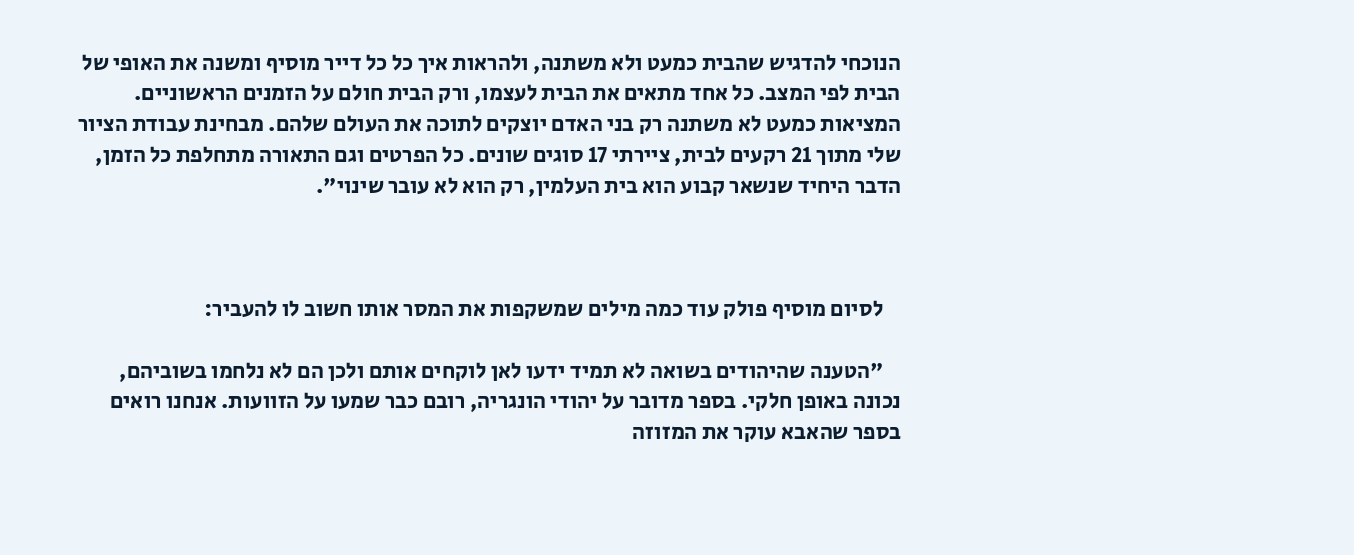הנוכחי להדגיש שהבית כמעט ולא משתנה, ולהראות איך כל כל דייר מוסיף ומשנה את האופי של הבית לפי המצב. כל אחד מתאים את הבית לעצמו, ורק הבית חולם על הזמנים הראשוניים. המציאות כמעט לא משתנה רק בני האדם יוצקים לתוכה את העולם שלהם. מבחינת עבודת הציור שלי מתוך 21 רקעים לבית, ציירתי 17 סוגים שונים. כל הפרטים וגם התאורה מתחלפת כל הזמן, הדבר היחיד שנשאר קבוע הוא בית העלמין, רק הוא לא עובר שינוי".



    לסיום מוסיף פולק עוד כמה מילים שמשקפות את המסר אותו חשוב לו להעביר:

    "הטענה שהיהודים בשואה לא תמיד ידעו לאן לוקחים אותם ולכן הם לא נלחמו בשוביהם, נכונה באופן חלקי. בספר מדובר על יהודי הונגריה, רובם כבר שמעו על הזוועות. אנחנו רואים בספר שהאבא עוקר את המזוזה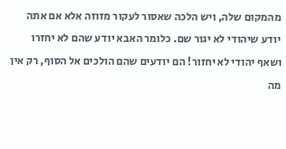מהמקום שלה, ויש הלכה שאסור לעקור מזוזה אלא אם אתה יודע שיהודי לא יגור שם. כלומר האבא יודע שהם לא יחזרו ושאף יהודי לא יחזור! הם יודעים שהם הולכים אל הסוף, רק אין מה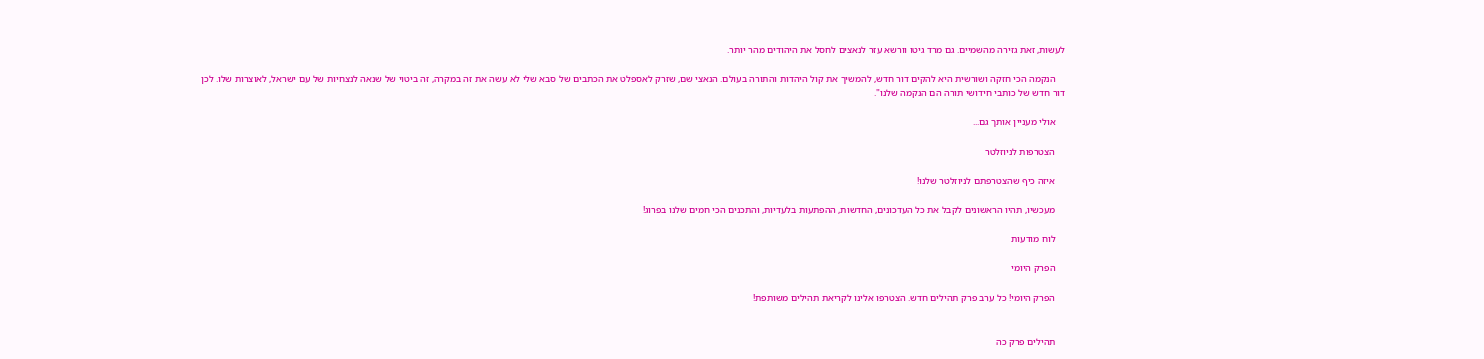לעשות, זאת גזירה מהשמיים. גם מרד גיטו וורשא עזר לנאצים לחסל את היהודים מהר יותר.

    הנקמה הכי חזקה ושורשית היא להקים דור חדש, להמשיך את קול היהדות והתורה בעולם. הנאצי שם, שזרק לאספלט את הכתבים של סבא שלי לא עשה את זה במקרה, זה ביטוי של שנאה לנצחיות של עם ישראל, לאוצרות שלו. לכן דור חדש של כותבי חידושי תורה הם הנקמה שלנו".

    אולי מעניין אותך גם...

    הצטרפות לניוזלטר

    איזה כיף שהצטרפתם לניוזלטר שלנו!

    מעכשיו, תהיו הראשונים לקבל את כל העדכונים, החדשות, ההפתעות בלעדיות, והתכנים הכי חמים שלנו בפרוג!

    לוח מודעות

    הפרק היומי

    הפרק היומי! כל ערב פרק תהילים חדש. הצטרפו אלינו לקריאת תהילים משותפת!


    תהילים פרק כה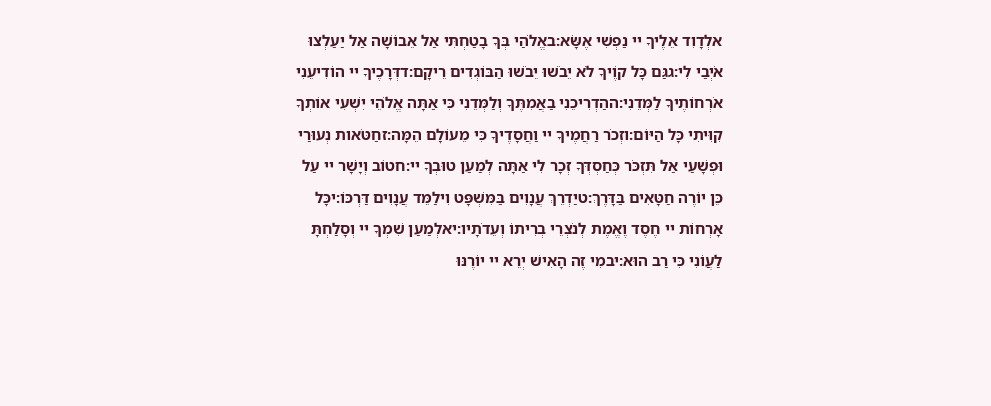אלְדָוִד אֵלֶיךָ יי נַפְשִׁי אֶשָּׂא:באֱלֹהַי בְּךָ בָטַחְתִּי אַל אֵבוֹשָׁה אַל יַעַלְצוּ אֹיְבַי לִי:גגַּם כָּל קוֶֹיךָ לֹא יֵבֹשׁוּ יֵבֹשׁוּ הַבּוֹגְדִים רֵיקָם:דדְּרָכֶיךָ יי הוֹדִיעֵנִי אֹרְחוֹתֶיךָ לַמְּדֵנִי:ההַדְרִיכֵנִי בַאֲמִתֶּךָ וְלַמְּדֵנִי כִּי אַתָּה אֱלֹהֵי יִשְׁעִי אוֹתְךָ קִוִּיתִי כָּל הַיּוֹם:וזְכֹר רַחֲמֶיךָ יי וַחֲסָדֶיךָ כִּי מֵעוֹלָם הֵמָּה:זחַטֹּאות נְעוּרַי וּפְשָׁעַי אַל תִּזְכֹּר כְּחַסְדְּךָ זְכָר לִי אַתָּה לְמַעַן טוּבְךָ יי:חטוֹב וְיָשָׁר יי עַל כֵּן יוֹרֶה חַטָּאִים בַּדָּרֶךְ:טיַדְרֵךְ עֲנָוִים בַּמִּשְׁפָּט וִילַמֵּד עֲנָוִים דַּרְכּוֹ:יכָּל אָרְחוֹת יי חֶסֶד וֶאֱמֶת לְנֹצְרֵי בְרִיתוֹ וְעֵדֹתָיו:יאלְמַעַן שִׁמְךָ יי וְסָלַחְתָּ לַעֲוֹנִי כִּי רַב הוּא:יבמִי זֶה הָאִישׁ יְרֵא יי יוֹרֶנּוּ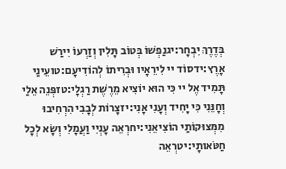בְּדֶרֶךְ יִבְחָר:יגנַפְשׁוֹ בְּטוֹב תָּלִין וְזַרְעוֹ יִירַשׁ אָרֶץ:ידסוֹד יי לִירֵאָיו וּבְרִיתוֹ לְהוֹדִיעָם:טועֵינַי תָּמִיד אֶל יי כִּי הוּא יוֹצִיא מֵרֶשֶׁת רַגְלָי:טזפְּנֵה אֵלַי וְחָנֵּנִי כִּי יָחִיד וְעָנִי אָנִי:יזצָרוֹת לְבָבִי הִרְחִיבוּ מִמְּצוּקוֹתַי הוֹצִיאֵנִי:יחרְאֵה עָנְיִי וַעֲמָלִי וְשָׂא לְכָל חַטֹּאותָי:יטרְאֵה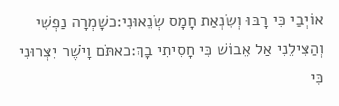אוֹיְבַי כִּי רָבּוּ וְשִׂנְאַת חָמָס שְׂנֵאוּנִי:כשָׁמְרָה נַפְשִׁי וְהַצִּילֵנִי אַל אֵבוֹשׁ כִּי חָסִיתִי בָךְ:כאתֹּם וָיֹשֶׁר יִצְּרוּנִי כִּי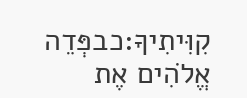קִוִּיתִיךָ:כבפְּדֵה אֱלֹהִים אֶת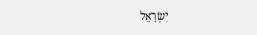יִשְׂרָאֵל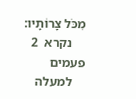מִכֹּל צָרוֹתָיו:
    נקרא  2  פעמים
    למעלה